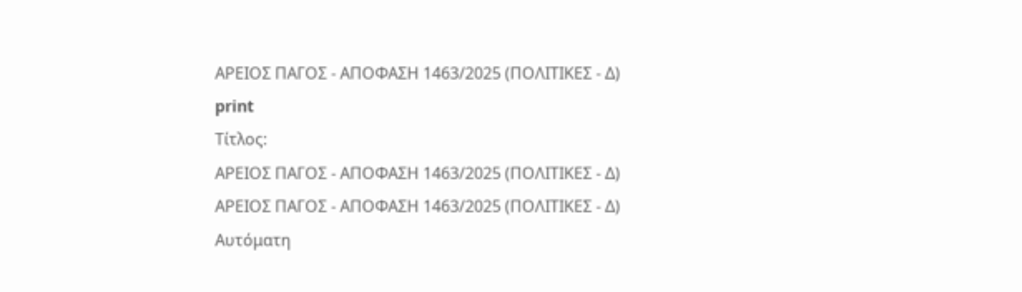ΑΡΕΙΟΣ ΠΑΓΟΣ - ΑΠΟΦΑΣΗ 1463/2025 (ΠΟΛΙΤΙΚΕΣ - Δ)
print
Τίτλος:
ΑΡΕΙΟΣ ΠΑΓΟΣ - ΑΠΟΦΑΣΗ 1463/2025 (ΠΟΛΙΤΙΚΕΣ - Δ)
ΑΡΕΙΟΣ ΠΑΓΟΣ - ΑΠΟΦΑΣΗ 1463/2025 (ΠΟΛΙΤΙΚΕΣ - Δ)
Αυτόματη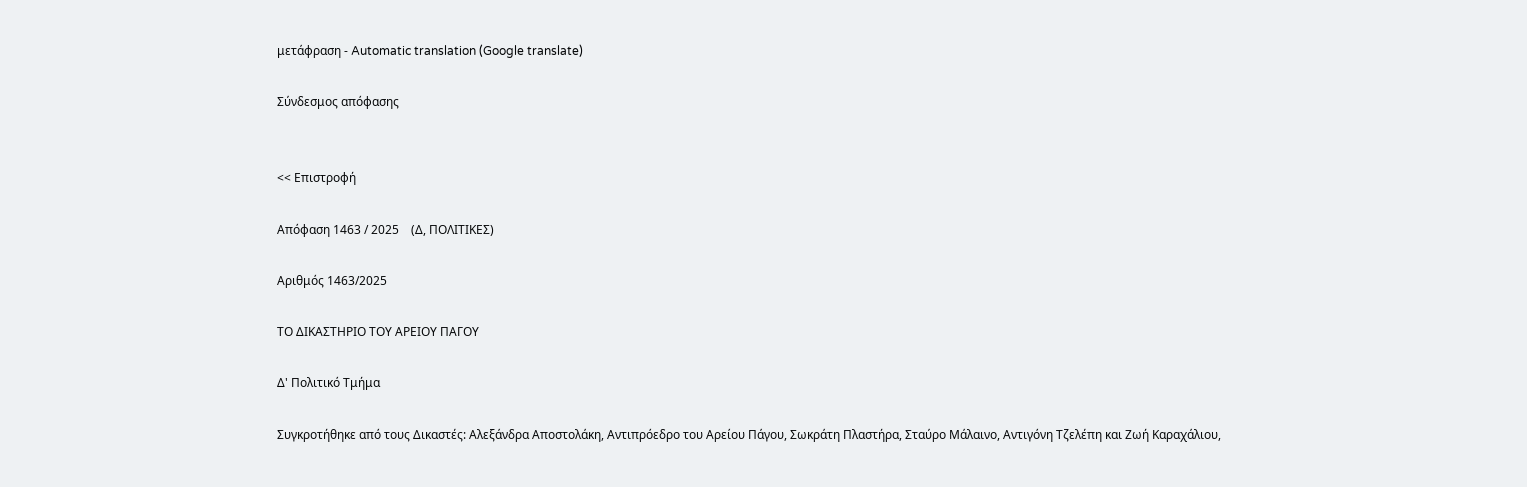μετάφραση - Automatic translation (Google translate)

Σύνδεσμος απόφασης


<< Επιστροφή

Απόφαση 1463 / 2025    (Δ, ΠΟΛΙΤΙΚΕΣ)

Αριθμός 1463/2025

ΤΟ ΔΙΚΑΣΤΗΡΙΟ ΤΟΥ ΑΡΕΙΟΥ ΠΑΓΟΥ

Δ' Πολιτικό Τμήμα

Συγκροτήθηκε από τους Δικαστές: Αλεξάνδρα Αποστολάκη, Αντιπρόεδρο του Αρείου Πάγου, Σωκράτη Πλαστήρα, Σταύρο Μάλαινο, Αντιγόνη Τζελέπη και Ζωή Καραχάλιου,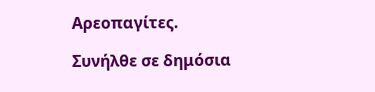Αρεοπαγίτες.

Συνήλθε σε δημόσια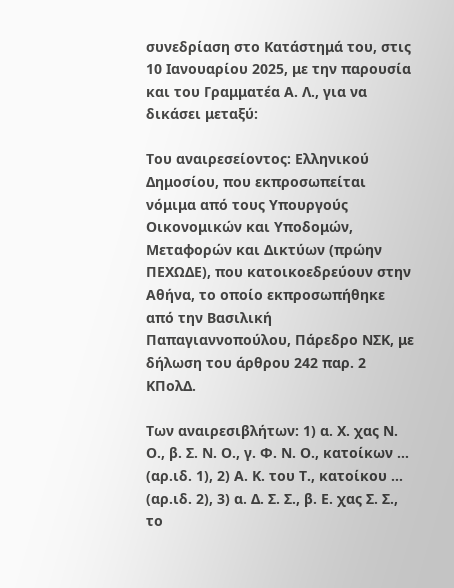συνεδρίαση στο Κατάστημά του, στις 10 Ιανουαρίου 2025, με την παρουσία και του Γραμματέα Α. Λ., για να δικάσει μεταξύ:

Του αναιρεσείοντος: Ελληνικού Δημοσίου, που εκπροσωπείται νόμιμα από τους Υπουργούς Οικονομικών και Υποδομών, Μεταφορών και Δικτύων (πρώην ΠΕΧΩΔΕ), που κατοικοεδρεύουν στην Αθήνα, το οποίο εκπροσωπήθηκε από την Βασιλική Παπαγιαννοπούλου, Πάρεδρο ΝΣΚ, με δήλωση του άρθρου 242 παρ. 2 ΚΠολΔ.

Των αναιρεσιβλήτων: 1) α. Χ. χας Ν. Ο., β. Σ. Ν. Ο., γ. Φ. Ν. Ο., κατοίκων ... (αρ.ιδ. 1), 2) Α. Κ. του Τ., κατοίκου ... (αρ.ιδ. 2), 3) α. Δ. Σ. Σ., β. Ε. χας Σ. Σ., το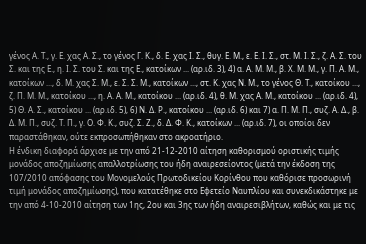γένος Α. Τ., γ. Ε. χας Α. Σ., το γένος Γ. Κ., δ. Ε. χας Ι. Σ., θυγ. Ε. Μ., ε. Ε. Ι. Σ., στ. Μ. Ι. Σ., ζ. Α. Σ. του Σ. και της Ε., η. Ι. Σ. του Σ. και της Ε., κατοίκων ... (αρ.ιδ. 3), 4) α. Α. Μ. Μ., β. Χ. Μ. Μ., γ. Π. Α. Μ., κατοίκων ..., δ. Μ. χας Σ. Μ., ε. Σ. Σ. Μ., κατοίκων ..., στ. Κ. χας Ν. Μ., το γένος Θ. Τ., κατοίκου ..., ζ. Π. Μ. Μ., κατοίκου ..., η. Α. Α. Μ., κατοίκου ... (αρ.ιδ. 4), θ. Μ. χας Α. Μ., κατοίκου ... (αρ.ιδ. 4), 5) Θ. Α. Σ., κατοίκου ... (αρ.ιδ. 5), 6) Ν. Δ. Ρ., κατοίκου ... (αρ.ιδ. 6) και 7) α. Π. Μ. Π., συζ. Α. Δ., β. Δ. Μ. Π., συζ. Τ. Π., γ. Ο. Φ. Κ., συζ. Σ. Ζ., δ. Δ. Φ. Κ., κατοίκων ... (αρ.ιδ. 7), οι οποίοι δεν παραστάθηκαν, ούτε εκπροσωπήθηκαν στο ακροατήριο.
Η ένδικη διαφορά άρχισε με την από 21-12-2010 αίτηση καθορισμού οριστικής τιμής μονάδος αποζημίωσης απαλλοτρίωσης του ήδη αναιρεσείοντος (μετά την έκδοση της 107/2010 απόφασης του Μονομελούς Πρωτοδικείου Κορίνθου που καθόρισε προσωρινή τιμή μονάδος αποζημίωσης), που κατατέθηκε στο Εφετείο Ναυπλίου και συνεκδικάστηκε με την από 4-10-2010 αίτηση των 1ης, 2ου και 3ης των ήδη αναιρεσιβλήτων, καθώς και με τις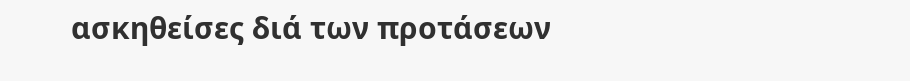ασκηθείσες διά των προτάσεων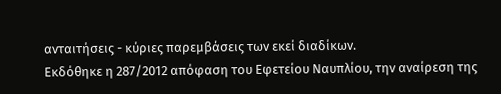ανταιτήσεις - κύριες παρεμβάσεις των εκεί διαδίκων.
Εκδόθηκε η 287/2012 απόφαση του Εφετείου Ναυπλίου, την αναίρεση της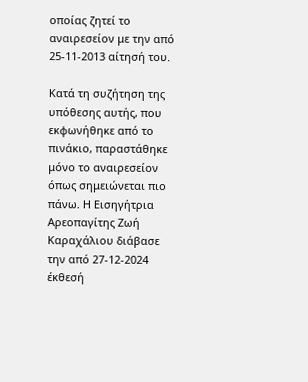οποίας ζητεί το αναιρεσείον με την από 25-11-2013 αίτησή του.

Κατά τη συζήτηση της υπόθεσης αυτής, που εκφωνήθηκε από το πινάκιο, παραστάθηκε μόνο το αναιρεσείον όπως σημειώνεται πιο πάνω. Η Εισηγήτρια Αρεοπαγίτης Ζωή Καραχάλιου διάβασε την από 27-12-2024 έκθεσή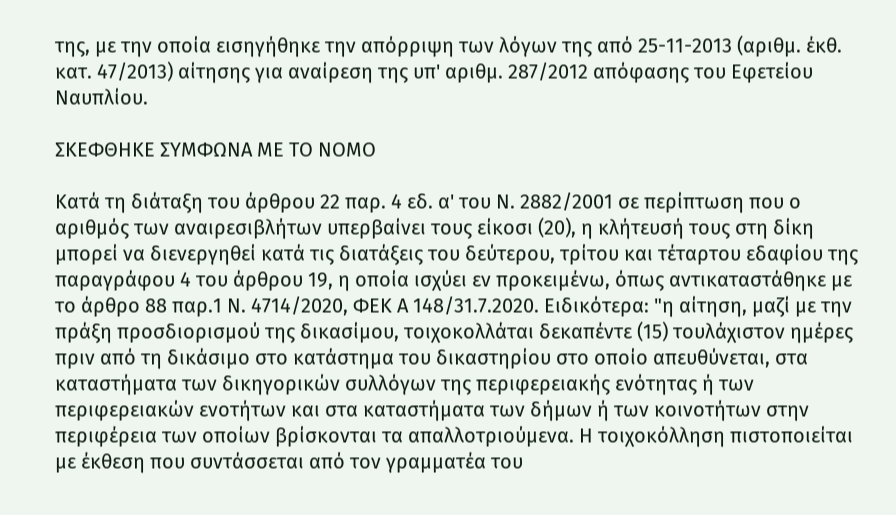της, με την οποία εισηγήθηκε την απόρριψη των λόγων της από 25-11-2013 (αριθμ. έκθ. κατ. 47/2013) αίτησης για αναίρεση της υπ' αριθμ. 287/2012 απόφασης του Εφετείου Ναυπλίου.

ΣΚΕΦΘΗΚΕ ΣΥΜΦΩΝΑ ΜΕ ΤΟ ΝΟΜΟ

Κατά τη διάταξη του άρθρου 22 παρ. 4 εδ. α' του Ν. 2882/2001 σε περίπτωση που ο αριθμός των αναιρεσιβλήτων υπερβαίνει τους είκοσι (20), η κλήτευσή τους στη δίκη μπορεί να διενεργηθεί κατά τις διατάξεις του δεύτερου, τρίτου και τέταρτου εδαφίου της παραγράφου 4 του άρθρου 19, η οποία ισχύει εν προκειμένω, όπως αντικαταστάθηκε με το άρθρο 88 παρ.1 Ν. 4714/2020, ΦΕΚ Α 148/31.7.2020. Ειδικότερα: "η αίτηση, μαζί με την πράξη προσδιορισμού της δικασίμου, τοιχοκολλάται δεκαπέντε (15) τουλάχιστον ημέρες πριν από τη δικάσιμο στο κατάστημα του δικαστηρίου στο οποίο απευθύνεται, στα καταστήματα των δικηγορικών συλλόγων της περιφερειακής ενότητας ή των περιφερειακών ενοτήτων και στα καταστήματα των δήμων ή των κοινοτήτων στην περιφέρεια των οποίων βρίσκονται τα απαλλοτριούμενα. Η τοιχοκόλληση πιστοποιείται με έκθεση που συντάσσεται από τον γραμματέα του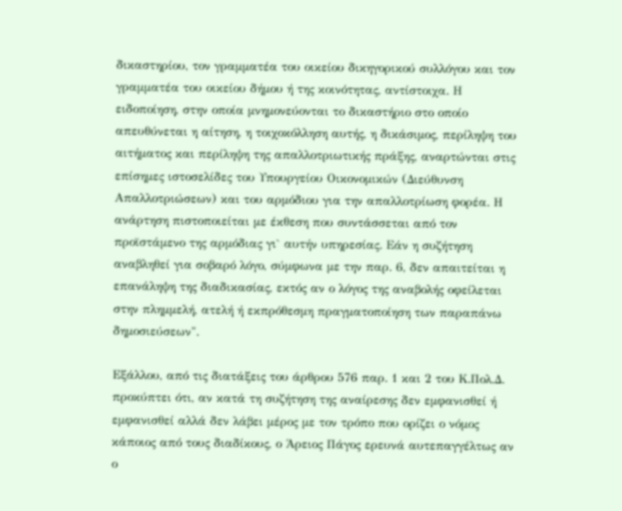δικαστηρίου, τον γραμματέα του οικείου δικηγορικού συλλόγου και τον γραμματέα του οικείου δήμου ή της κοινότητας, αντίστοιχα. Η ειδοποίηση, στην οποία μνημονεύονται το δικαστήριο στο οποίο απευθύνεται η αίτηση, η τοιχοκόλληση αυτής, η δικάσιμος, περίληψη του αιτήματος και περίληψη της απαλλοτριωτικής πράξης, αναρτώνται στις επίσημες ιστοσελίδες του Υπουργείου Οικονομικών (Διεύθυνση Απαλλοτριώσεων) και του αρμόδιου για την απαλλοτρίωση φορέα. Η ανάρτηση πιστοποιείται με έκθεση που συντάσσεται από τον προϊστάμενο της αρμόδιας γι` αυτήν υπηρεσίας. Εάν η συζήτηση αναβληθεί για σοβαρό λόγο, σύμφωνα με την παρ. 6, δεν απαιτείται η επανάληψη της διαδικασίας, εκτός αν ο λόγος της αναβολής οφείλεται στην πλημμελή, ατελή ή εκπρόθεσμη πραγματοποίηση των παραπάνω δημοσιεύσεων".

Εξάλλου, από τις διατάξεις του άρθρου 576 παρ. 1 και 2 του Κ.Πολ.Δ. προκύπτει ότι, αν κατά τη συζήτηση της αναίρεσης δεν εμφανισθεί ή εμφανισθεί αλλά δεν λάβει μέρος με τον τρόπο που ορίζει ο νόμος κάποιος από τους διαδίκους, ο Άρειος Πάγος ερευνά αυτεπαγγέλτως αν ο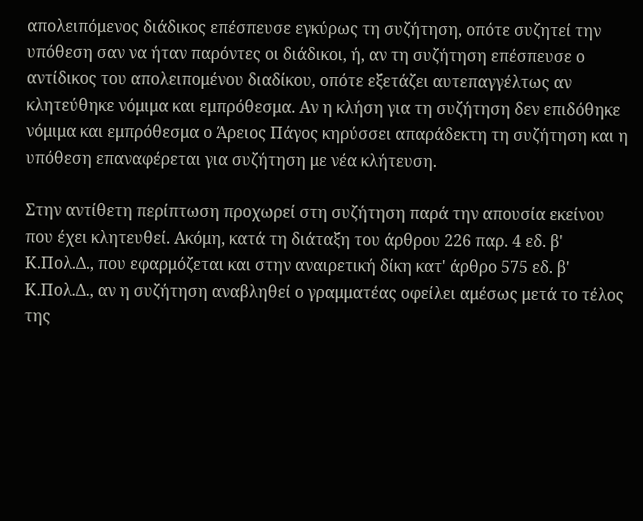απολειπόμενος διάδικος επέσπευσε εγκύρως τη συζήτηση, οπότε συζητεί την υπόθεση σαν να ήταν παρόντες οι διάδικοι, ή, αν τη συζήτηση επέσπευσε ο αντίδικος του απολειπομένου διαδίκου, οπότε εξετάζει αυτεπαγγέλτως αν κλητεύθηκε νόμιμα και εμπρόθεσμα. Αν η κλήση για τη συζήτηση δεν επιδόθηκε νόμιμα και εμπρόθεσμα ο Άρειος Πάγος κηρύσσει απαράδεκτη τη συζήτηση και η υπόθεση επαναφέρεται για συζήτηση με νέα κλήτευση.

Στην αντίθετη περίπτωση προχωρεί στη συζήτηση παρά την απουσία εκείνου που έχει κλητευθεί. Ακόμη, κατά τη διάταξη του άρθρου 226 παρ. 4 εδ. β' Κ.Πολ.Δ., που εφαρμόζεται και στην αναιρετική δίκη κατ' άρθρο 575 εδ. β' Κ.Πολ.Δ., αν η συζήτηση αναβληθεί ο γραμματέας οφείλει αμέσως μετά το τέλος της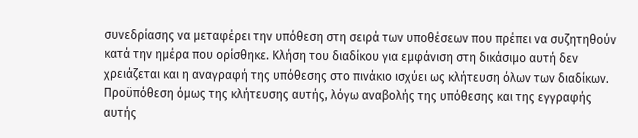συνεδρίασης να μεταφέρει την υπόθεση στη σειρά των υποθέσεων που πρέπει να συζητηθούν κατά την ημέρα που ορίσθηκε. Κλήση του διαδίκου για εμφάνιση στη δικάσιμο αυτή δεν χρειάζεται και η αναγραφή της υπόθεσης στο πινάκιο ισχύει ως κλήτευση όλων των διαδίκων. Προϋπόθεση όμως της κλήτευσης αυτής, λόγω αναβολής της υπόθεσης και της εγγραφής αυτής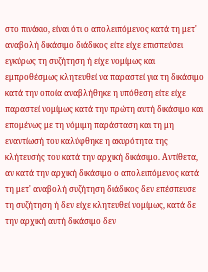στο πινάκιο, είναι ότι ο απολειπόμενος κατά τη μετ' αναβολή δικάσιμο διάδικος είτε είχε επισπεύσει εγκύρως τη συζήτηση ή είχε νομίμως και εμπροθέσμως κλητευθεί να παραστεί για τη δικάσιμο κατά την οποία αναβλήθηκε η υπόθεση είτε είχε παραστεί νομίμως κατά την πρώτη αυτή δικάσιμο και επομένως με τη νόμιμη παράσταση και τη μη εναντίωσή του καλύφθηκε η ακυρότητα της κλήτευσής του κατά την αρχική δικάσιμο. Αντίθετα, αν κατά την αρχική δικάσιμο ο απολειπόμενος κατά τη μετ' αναβολή συζήτηση διάδικος δεν επέσπευσε τη συζήτηση ή δεν είχε κλητευθεί νομίμως, κατά δε την αρχική αυτή δικάσιμο δεν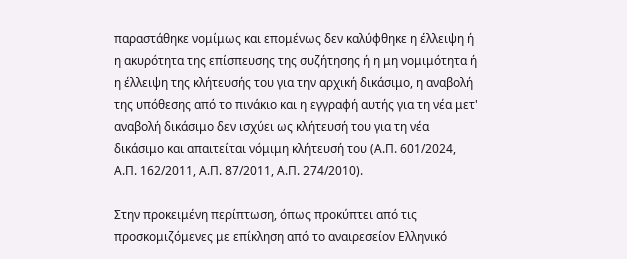παραστάθηκε νομίμως και επομένως δεν καλύφθηκε η έλλειψη ή η ακυρότητα της επίσπευσης της συζήτησης ή η μη νομιμότητα ή η έλλειψη της κλήτευσής του για την αρχική δικάσιμο, η αναβολή της υπόθεσης από το πινάκιο και η εγγραφή αυτής για τη νέα μετ' αναβολή δικάσιμο δεν ισχύει ως κλήτευσή του για τη νέα δικάσιμο και απαιτείται νόμιμη κλήτευσή του (Α.Π. 601/2024, Α.Π. 162/2011, Α.Π. 87/2011, Α.Π. 274/2010).

Στην προκειμένη περίπτωση, όπως προκύπτει από τις προσκομιζόμενες με επίκληση από το αναιρεσείον Ελληνικό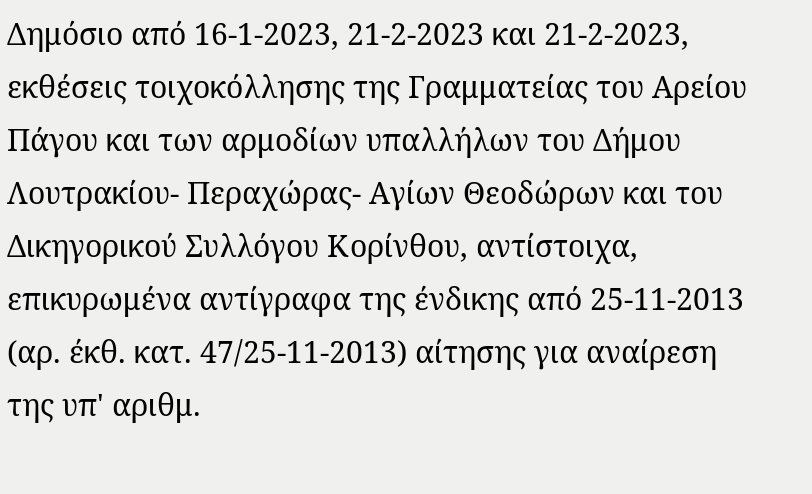Δημόσιο από 16-1-2023, 21-2-2023 και 21-2-2023, εκθέσεις τοιχοκόλλησης της Γραμματείας του Αρείου Πάγου και των αρμοδίων υπαλλήλων του Δήμου Λουτρακίου- Περαχώρας- Αγίων Θεοδώρων και του Δικηγορικού Συλλόγου Κορίνθου, αντίστοιχα, επικυρωμένα αντίγραφα της ένδικης από 25-11-2013 (αρ. έκθ. κατ. 47/25-11-2013) αίτησης για αναίρεση της υπ' αριθμ.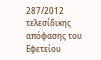287/2012 τελεσίδικης απόφασης του Εφετείου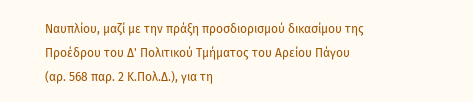Ναυπλίου, μαζί με την πράξη προσδιορισμού δικασίμου της Προέδρου του Δ' Πολιτικού Τμήματος του Αρείου Πάγου (αρ. 568 παρ. 2 Κ.Πολ.Δ.), για τη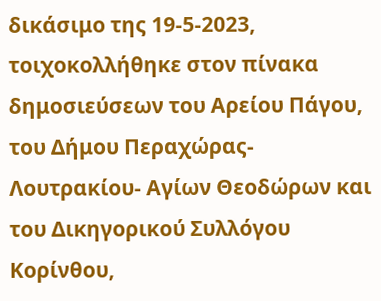δικάσιμο της 19-5-2023, τοιχοκολλήθηκε στον πίνακα δημοσιεύσεων του Αρείου Πάγου, του Δήμου Περαχώρας- Λουτρακίου- Αγίων Θεοδώρων και του Δικηγορικού Συλλόγου Κορίνθου,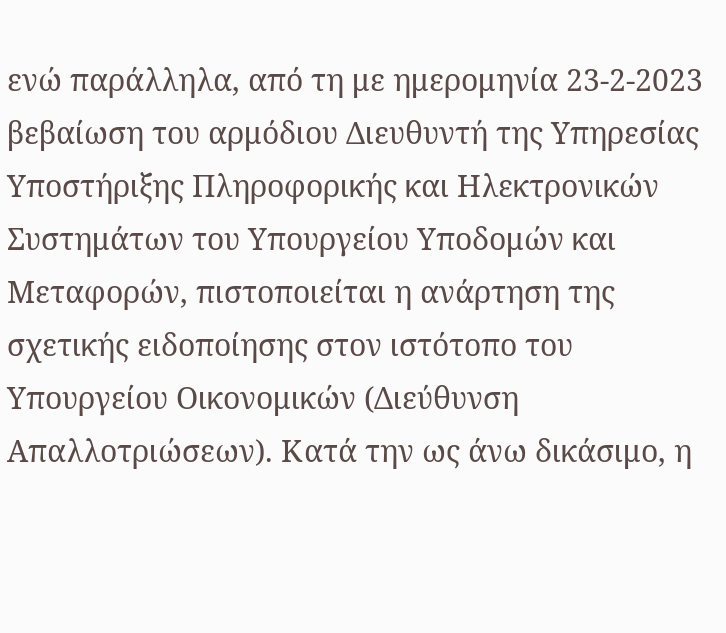ενώ παράλληλα, από τη με ημερομηνία 23-2-2023 βεβαίωση του αρμόδιου Διευθυντή της Υπηρεσίας Υποστήριξης Πληροφορικής και Ηλεκτρονικών Συστημάτων του Υπουργείου Υποδομών και Μεταφορών, πιστοποιείται η ανάρτηση της σχετικής ειδοποίησης στον ιστότοπο του Υπουργείου Οικονομικών (Διεύθυνση Απαλλοτριώσεων). Κατά την ως άνω δικάσιμο, η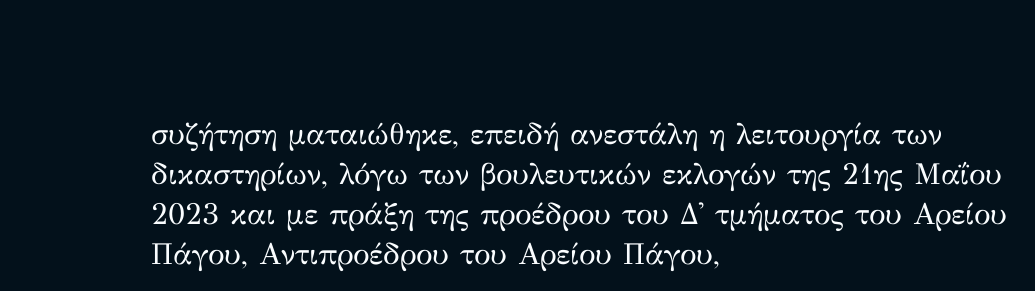συζήτηση ματαιώθηκε, επειδή ανεστάλη η λειτουργία των δικαστηρίων, λόγω των βουλευτικών εκλογών της 21ης Μαΐου 2023 και με πράξη της προέδρου του Δ' τμήματος του Αρείου Πάγου, Αντιπροέδρου του Αρείου Πάγου,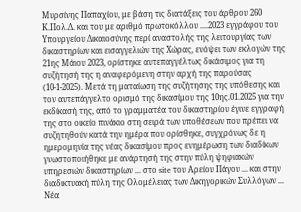Μυρσίνης Παπαχίου, με βάση τις διατάξεις του άρθρου 260 Κ.Πολ.Δ. και του με αριθμό πρωτοκόλλου ....2023 εγγράφου του Υπουργείου Δικαιοσύνης περί αναστολής της λειτουργίας των δικαστηρίων και εισαγγελιών της Χώρας, ενόψει των εκλογών της 21ης Μάιου 2023, ορίστηκε αυτεπαγγέλτως δικάσιμος για τη συζήτησή της η αναφερόμενη στην αρχή της παρούσας (10-1-2025). Μετά τη ματαίωση της συζήτησης της υπόθεσης και τον αυτεπάγγελτο ορισμό της δικασίμου της 10ης.01.2025 για την εκδίκασή της, από το γραμματέα του δικαστηρίου έγινε εγγραφή της στο οικείο πινάκιο στη σειρά των υποθέσεων που πρέπει να συζητηθούν κατά την ημέρα που ορίσθηκε, συγχρόνως δε η ημερομηνία της νέας δικασίμου προς ενημέρωση των διαδίκων γνωστοποιήθηκε με ανάρτησή της στην πύλη ψηφιακών υπηρεσιών δικαστηρίων ... στο site του Αρείου Πάγου ... και στην διαδικτυακή πύλη της Ολομέλειας των Δικηγορικών Συλλόγων ... Νέα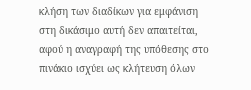κλήση των διαδίκων για εμφάνιση στη δικάσιμο αυτή δεν απαιτείται, αφού η αναγραφή της υπόθεσης στο πινάκιο ισχύει ως κλήτευση όλων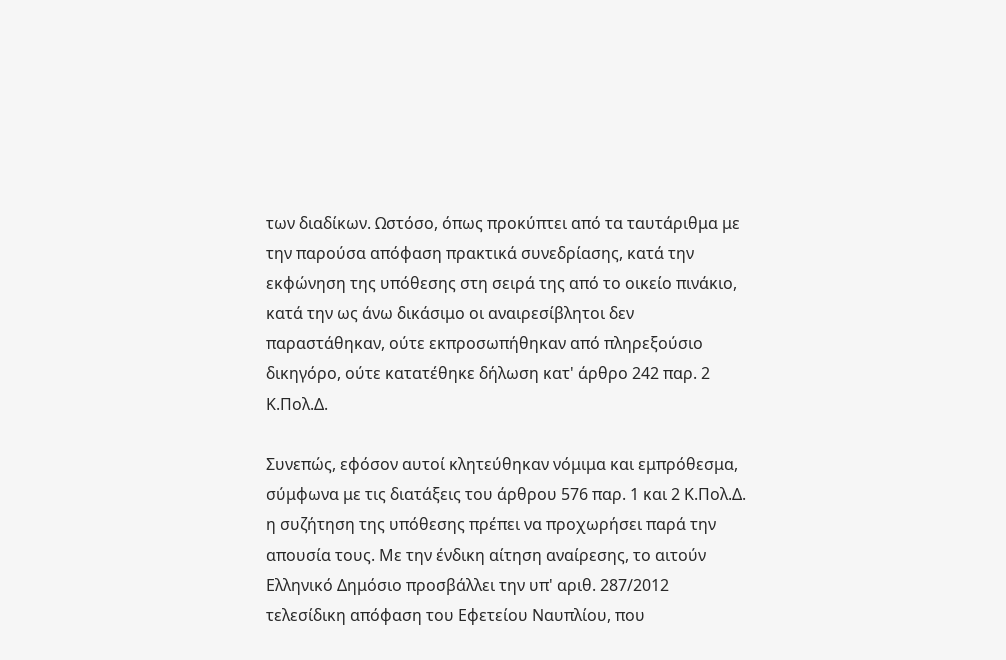των διαδίκων. Ωστόσο, όπως προκύπτει από τα ταυτάριθμα με την παρούσα απόφαση πρακτικά συνεδρίασης, κατά την εκφώνηση της υπόθεσης στη σειρά της από το οικείο πινάκιο, κατά την ως άνω δικάσιμο οι αναιρεσίβλητοι δεν παραστάθηκαν, ούτε εκπροσωπήθηκαν από πληρεξούσιο δικηγόρο, ούτε κατατέθηκε δήλωση κατ' άρθρο 242 παρ. 2 Κ.Πολ.Δ.

Συνεπώς, εφόσον αυτοί κλητεύθηκαν νόμιμα και εμπρόθεσμα, σύμφωνα με τις διατάξεις του άρθρου 576 παρ. 1 και 2 Κ.Πολ.Δ. η συζήτηση της υπόθεσης πρέπει να προχωρήσει παρά την απουσία τους. Με την ένδικη αίτηση αναίρεσης, το αιτούν Ελληνικό Δημόσιο προσβάλλει την υπ' αριθ. 287/2012 τελεσίδικη απόφαση του Εφετείου Ναυπλίου, που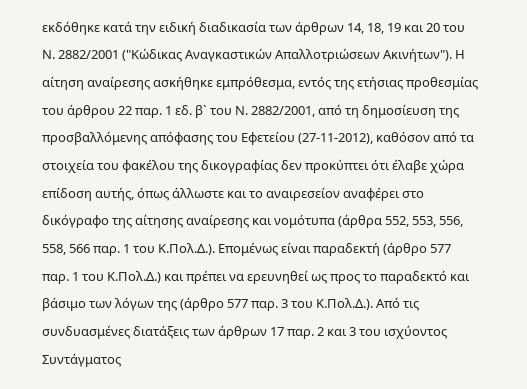εκδόθηκε κατά την ειδική διαδικασία των άρθρων 14, 18, 19 και 20 του Ν. 2882/2001 ("Κώδικας Αναγκαστικών Απαλλοτριώσεων Ακινήτων"). Η αίτηση αναίρεσης ασκήθηκε εμπρόθεσμα, εντός της ετήσιας προθεσμίας του άρθρου 22 παρ. 1 εδ. β` του Ν. 2882/2001, από τη δημοσίευση της προσβαλλόμενης απόφασης του Εφετείου (27-11-2012), καθόσον από τα στοιχεία του φακέλου της δικογραφίας δεν προκύπτει ότι έλαβε χώρα επίδοση αυτής, όπως άλλωστε και το αναιρεσείον αναφέρει στο δικόγραφο της αίτησης αναίρεσης και νομότυπα (άρθρα 552, 553, 556, 558, 566 παρ. 1 του Κ.Πολ.Δ.). Επομένως είναι παραδεκτή (άρθρο 577 παρ. 1 του Κ.Πολ.Δ.) και πρέπει να ερευνηθεί ως προς το παραδεκτό και βάσιμο των λόγων της (άρθρο 577 παρ. 3 του Κ.Πολ.Δ.). Από τις συνδυασμένες διατάξεις των άρθρων 17 παρ. 2 και 3 του ισχύοντος Συντάγματος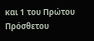και 1 του Πρώτου Πρόσθετου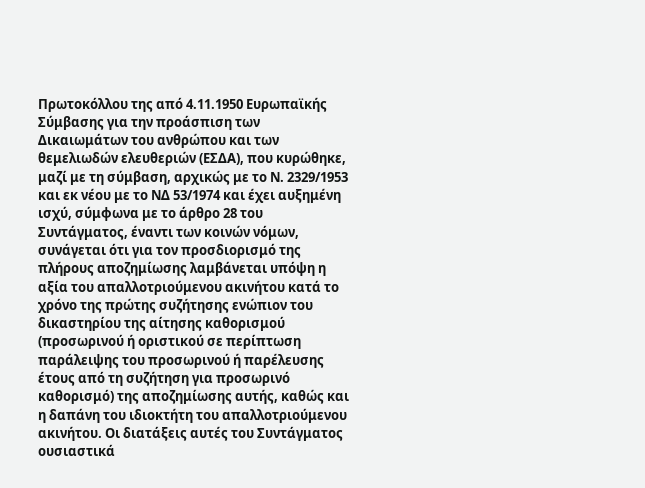Πρωτοκόλλου της από 4.11.1950 Ευρωπαϊκής Σύμβασης για την προάσπιση των Δικαιωμάτων του ανθρώπου και των θεμελιωδών ελευθεριών (ΕΣΔΑ), που κυρώθηκε, μαζί με τη σύμβαση, αρχικώς με το Ν. 2329/1953 και εκ νέου με το ΝΔ 53/1974 και έχει αυξημένη ισχύ, σύμφωνα με το άρθρο 28 του Συντάγματος, έναντι των κοινών νόμων, συνάγεται ότι για τον προσδιορισμό της πλήρους αποζημίωσης λαμβάνεται υπόψη η αξία του απαλλοτριούμενου ακινήτου κατά το χρόνο της πρώτης συζήτησης ενώπιον του δικαστηρίου της αίτησης καθορισμού (προσωρινού ή οριστικού σε περίπτωση παράλειψης του προσωρινού ή παρέλευσης έτους από τη συζήτηση για προσωρινό καθορισμό) της αποζημίωσης αυτής, καθώς και η δαπάνη του ιδιοκτήτη του απαλλοτριούμενου ακινήτου. Οι διατάξεις αυτές του Συντάγματος ουσιαστικά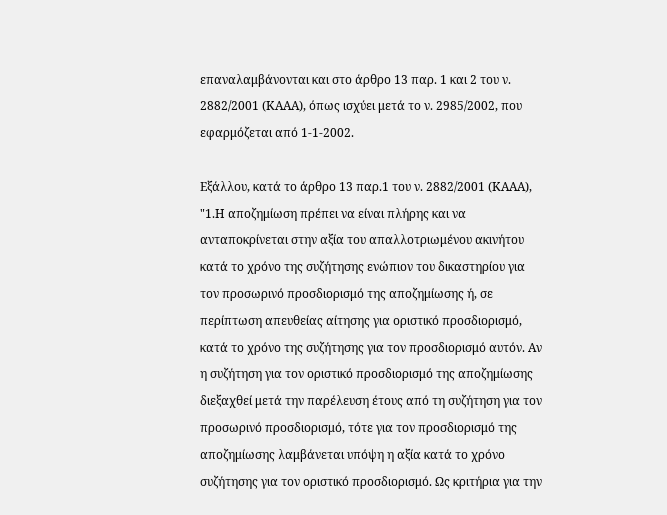επαναλαμβάνονται και στο άρθρο 13 παρ. 1 και 2 του ν. 2882/2001 (ΚΑΑΑ), όπως ισχύει μετά το ν. 2985/2002, που εφαρμόζεται από 1-1-2002.

Εξάλλου, κατά το άρθρο 13 παρ.1 του ν. 2882/2001 (ΚΑΑΑ), "1.Η αποζημίωση πρέπει να είναι πλήρης και να ανταποκρίνεται στην αξία του απαλλοτριωμένου ακινήτου κατά το χρόνο της συζήτησης ενώπιον του δικαστηρίου για τον προσωρινό προσδιορισμό της αποζημίωσης ή, σε περίπτωση απευθείας αίτησης για οριστικό προσδιορισμό, κατά το χρόνο της συζήτησης για τον προσδιορισμό αυτόν. Αν η συζήτηση για τον οριστικό προσδιορισμό της αποζημίωσης διεξαχθεί μετά την παρέλευση έτους από τη συζήτηση για τον προσωρινό προσδιορισμό, τότε για τον προσδιορισμό της αποζημίωσης λαμβάνεται υπόψη η αξία κατά το χρόνο συζήτησης για τον οριστικό προσδιορισμό. Ως κριτήρια για την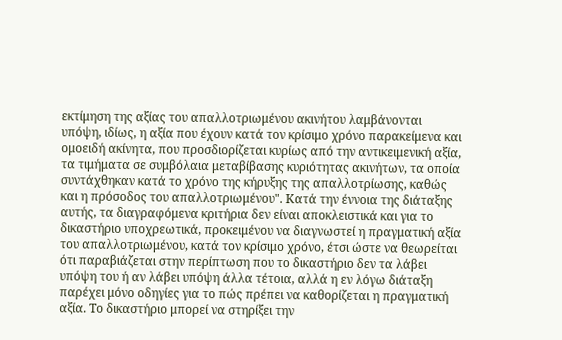εκτίμηση της αξίας του απαλλοτριωμένου ακινήτου λαμβάνονται υπόψη, ιδίως, η αξία που έχουν κατά τον κρίσιμο χρόνο παρακείμενα και ομοειδή ακίνητα, που προσδιορίζεται κυρίως από την αντικειμενική αξία, τα τιμήματα σε συμβόλαια μεταβίβασης κυριότητας ακινήτων, τα οποία συντάχθηκαν κατά το χρόνο της κήρυξης της απαλλοτρίωσης, καθώς και η πρόσοδος του απαλλοτριωμένου". Κατά την έννοια της διάταξης αυτής, τα διαγραφόμενα κριτήρια δεν είναι αποκλειστικά και για το δικαστήριο υποχρεωτικά, προκειμένου να διαγνωστεί η πραγματική αξία του απαλλοτριωμένου, κατά τον κρίσιμο χρόνο, έτσι ώστε να θεωρείται ότι παραβιάζεται στην περίπτωση που το δικαστήριο δεν τα λάβει υπόψη του ή αν λάβει υπόψη άλλα τέτοια, αλλά η εν λόγω διάταξη παρέχει μόνο οδηγίες για το πώς πρέπει να καθορίζεται η πραγματική αξία. Το δικαστήριο μπορεί να στηρίξει την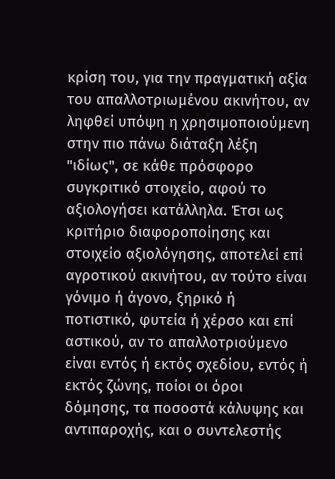κρίση του, για την πραγματική αξία του απαλλοτριωμένου ακινήτου, αν ληφθεί υπόψη η χρησιμοποιούμενη στην πιο πάνω διάταξη λέξη "ιδίως", σε κάθε πρόσφορο συγκριτικό στοιχείο, αφού το αξιολογήσει κατάλληλα. Έτσι ως κριτήριο διαφοροποίησης και στοιχείο αξιολόγησης, αποτελεί επί αγροτικού ακινήτου, αν τούτο είναι γόνιμο ή άγονο, ξηρικό ή ποτιστικό, φυτεία ή χέρσο και επί αστικού, αν το απαλλοτριούμενο είναι εντός ή εκτός σχεδίου, εντός ή εκτός ζώνης, ποίοι οι όροι δόμησης, τα ποσοστά κάλυψης και αντιπαροχής, και ο συντελεστής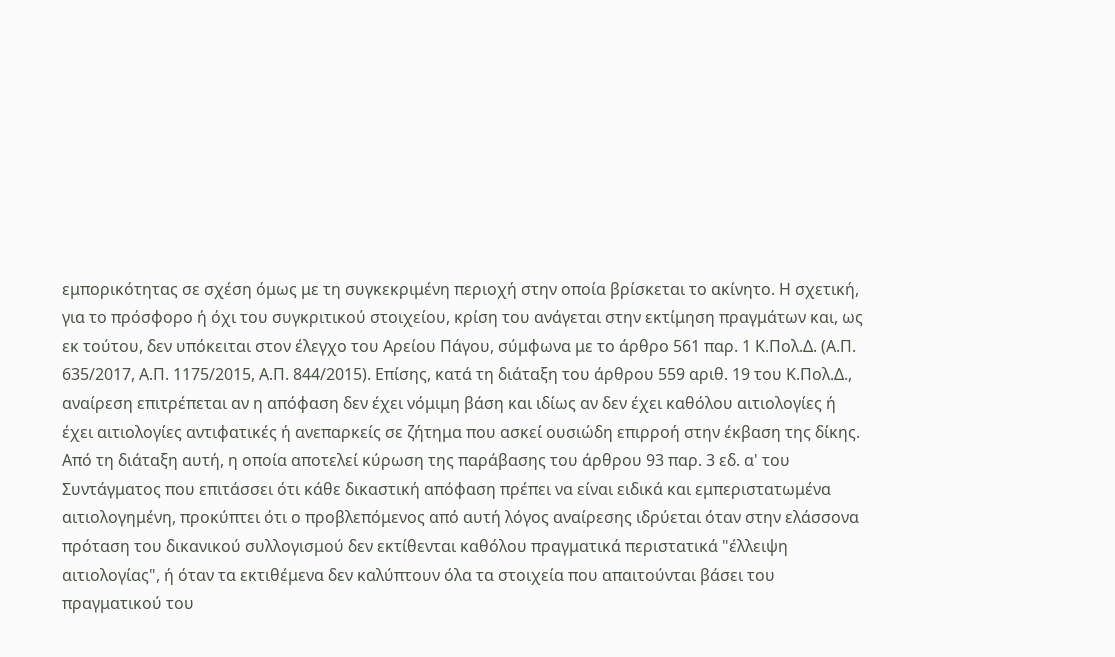εμπορικότητας σε σχέση όμως με τη συγκεκριμένη περιοχή στην οποία βρίσκεται το ακίνητο. Η σχετική, για το πρόσφορο ή όχι του συγκριτικού στοιχείου, κρίση του ανάγεται στην εκτίμηση πραγμάτων και, ως εκ τούτου, δεν υπόκειται στον έλεγχο του Αρείου Πάγου, σύμφωνα με το άρθρο 561 παρ. 1 Κ.Πολ.Δ. (Α.Π. 635/2017, Α.Π. 1175/2015, Α.Π. 844/2015). Επίσης, κατά τη διάταξη του άρθρου 559 αριθ. 19 του Κ.Πολ.Δ., αναίρεση επιτρέπεται αν η απόφαση δεν έχει νόμιμη βάση και ιδίως αν δεν έχει καθόλου αιτιολογίες ή έχει αιτιολογίες αντιφατικές ή ανεπαρκείς σε ζήτημα που ασκεί ουσιώδη επιρροή στην έκβαση της δίκης. Από τη διάταξη αυτή, η οποία αποτελεί κύρωση της παράβασης του άρθρου 93 παρ. 3 εδ. α' του Συντάγματος που επιτάσσει ότι κάθε δικαστική απόφαση πρέπει να είναι ειδικά και εμπεριστατωμένα αιτιολογημένη, προκύπτει ότι ο προβλεπόμενος από αυτή λόγος αναίρεσης ιδρύεται όταν στην ελάσσονα πρόταση του δικανικού συλλογισμού δεν εκτίθενται καθόλου πραγματικά περιστατικά "έλλειψη αιτιολογίας", ή όταν τα εκτιθέμενα δεν καλύπτουν όλα τα στοιχεία που απαιτούνται βάσει του πραγματικού του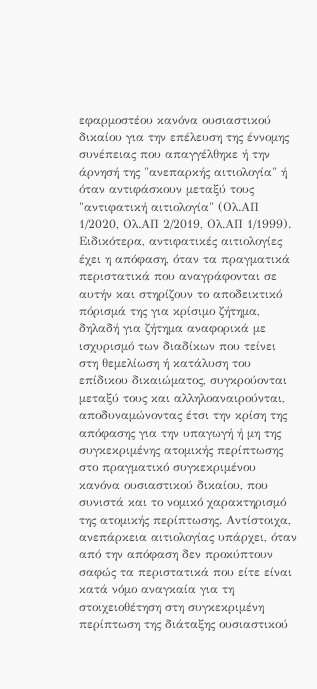εφαρμοστέου κανόνα ουσιαστικού δικαίου για την επέλευση της έννομης συνέπειας που απαγγέλθηκε ή την άρνησή της "ανεπαρκής αιτιολογία" ή όταν αντιφάσκουν μεταξύ τους "αντιφατική αιτιολογία" (Ολ.ΑΠ 1/2020, Ολ.ΑΠ 2/2019, Ολ.ΑΠ 1/1999). Ειδικότερα, αντιφατικές αιτιολογίες έχει η απόφαση, όταν τα πραγματικά περιστατικά που αναγράφονται σε αυτήν και στηρίζουν το αποδεικτικό πόρισμά της για κρίσιμο ζήτημα, δηλαδή για ζήτημα αναφορικά με ισχυρισμό των διαδίκων που τείνει στη θεμελίωση ή κατάλυση του επίδικου δικαιώματος, συγκρούονται μεταξύ τους και αλληλοαναιρούνται, αποδυναμώνοντας έτσι την κρίση της απόφασης για την υπαγωγή ή μη της συγκεκριμένης ατομικής περίπτωσης στο πραγματικό συγκεκριμένου κανόνα ουσιαστικού δικαίου, που συνιστά και το νομικό χαρακτηρισμό της ατομικής περίπτωσης. Αντίστοιχα, ανεπάρκεια αιτιολογίας υπάρχει, όταν από την απόφαση δεν προκύπτουν σαφώς τα περιστατικά που είτε είναι κατά νόμο αναγκαία για τη στοιχειοθέτηση στη συγκεκριμένη περίπτωση της διάταξης ουσιαστικού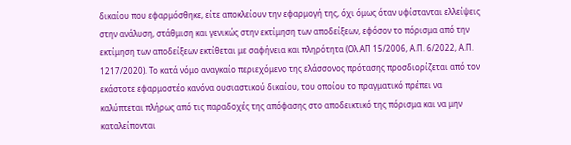δικαίου που εφαρμόσθηκε, είτε αποκλείουν την εφαρμογή της, όχι όμως όταν υφίστανται ελλείψεις στην ανάλυση, στάθμιση και γενικώς στην εκτίμηση των αποδείξεων, εφόσον το πόρισμα από την εκτίμηση των αποδείξεων εκτίθεται με σαφήνεια και πληρότητα (Ολ.ΑΠ 15/2006, Α.Π. 6/2022, Α.Π. 1217/2020). Το κατά νόμο αναγκαίο περιεχόμενο της ελάσσονος πρότασης προσδιορίζεται από τον εκάστοτε εφαρμοστέο κανόνα ουσιαστικού δικαίου, του οποίου το πραγματικό πρέπει να καλύπτεται πλήρως από τις παραδοχές της απόφασης στο αποδεικτικό της πόρισμα και να μην καταλείπονται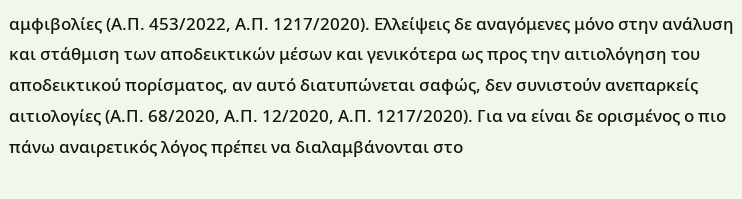αμφιβολίες (Α.Π. 453/2022, Α.Π. 1217/2020). Ελλείψεις δε αναγόμενες μόνο στην ανάλυση και στάθμιση των αποδεικτικών μέσων και γενικότερα ως προς την αιτιολόγηση του αποδεικτικού πορίσματος, αν αυτό διατυπώνεται σαφώς, δεν συνιστούν ανεπαρκείς αιτιολογίες (Α.Π. 68/2020, Α.Π. 12/2020, Α.Π. 1217/2020). Για να είναι δε ορισμένος ο πιο πάνω αναιρετικός λόγος πρέπει να διαλαμβάνονται στο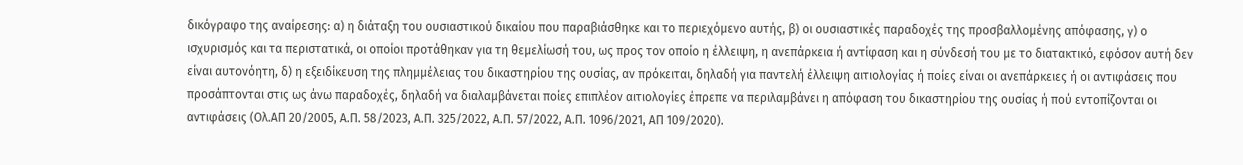δικόγραφο της αναίρεσης: α) η διάταξη του ουσιαστικού δικαίου που παραβιάσθηκε και το περιεχόμενο αυτής, β) οι ουσιαστικές παραδοχές της προσβαλλομένης απόφασης, γ) ο ισχυρισμός και τα περιστατικά, οι οποίοι προτάθηκαν για τη θεμελίωσή του, ως προς τον οποίο η έλλειψη, η ανεπάρκεια ή αντίφαση και η σύνδεσή του με το διατακτικό, εφόσον αυτή δεν είναι αυτονόητη, δ) η εξειδίκευση της πλημμέλειας του δικαστηρίου της ουσίας, αν πρόκειται, δηλαδή για παντελή έλλειψη αιτιολογίας ή ποίες είναι οι ανεπάρκειες ή οι αντιφάσεις που προσάπτονται στις ως άνω παραδοχές, δηλαδή να διαλαμβάνεται ποίες επιπλέον αιτιολογίες έπρεπε να περιλαμβάνει η απόφαση του δικαστηρίου της ουσίας ή πού εντοπίζονται οι αντιφάσεις (Ολ.ΑΠ 20/2005, Α.Π. 58/2023, Α.Π. 325/2022, Α.Π. 57/2022, Α.Π. 1096/2021, ΑΠ 109/2020).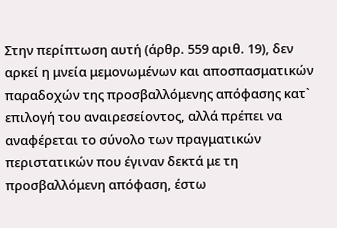Στην περίπτωση αυτή (άρθρ. 559 αριθ. 19), δεν αρκεί η μνεία μεμονωμένων και αποσπασματικών παραδοχών της προσβαλλόμενης απόφασης κατ` επιλογή του αναιρεσείοντος, αλλά πρέπει να αναφέρεται το σύνολο των πραγματικών περιστατικών που έγιναν δεκτά με τη προσβαλλόμενη απόφαση, έστω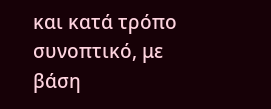και κατά τρόπο συνοπτικό, με βάση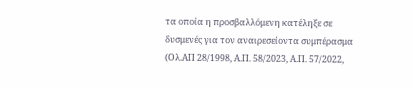τα οποία η προσβαλλόμενη κατέληξε σε δυσμενές για τον αναιρεσείοντα συμπέρασμα (Ολ.ΑΠ 28/1998, Α.Π. 58/2023, Α.Π. 57/2022,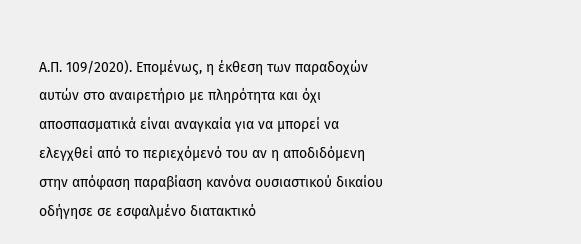Α.Π. 109/2020). Επομένως, η έκθεση των παραδοχών αυτών στο αναιρετήριο με πληρότητα και όχι αποσπασματικά είναι αναγκαία για να μπορεί να ελεγχθεί από το περιεχόμενό του αν η αποδιδόμενη στην απόφαση παραβίαση κανόνα ουσιαστικού δικαίου οδήγησε σε εσφαλμένο διατακτικό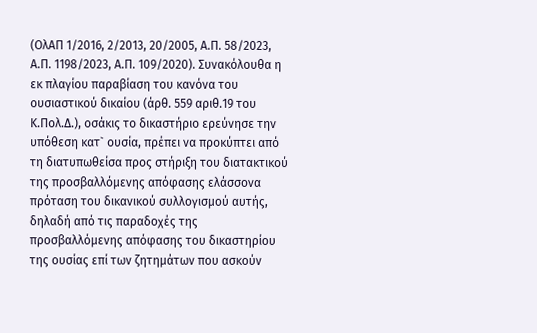(ΟλΑΠ 1/2016, 2/2013, 20/2005, Α.Π. 58/2023, Α.Π. 1198/2023, Α.Π. 109/2020). Συνακόλουθα η εκ πλαγίου παραβίαση του κανόνα του ουσιαστικού δικαίου (άρθ. 559 αριθ.19 του Κ.Πολ.Δ.), οσάκις το δικαστήριο ερεύνησε την υπόθεση κατ` ουσία, πρέπει να προκύπτει από τη διατυπωθείσα προς στήριξη του διατακτικού της προσβαλλόμενης απόφασης ελάσσονα πρόταση του δικανικού συλλογισμού αυτής, δηλαδή από τις παραδοχές της προσβαλλόμενης απόφασης του δικαστηρίου της ουσίας επί των ζητημάτων που ασκούν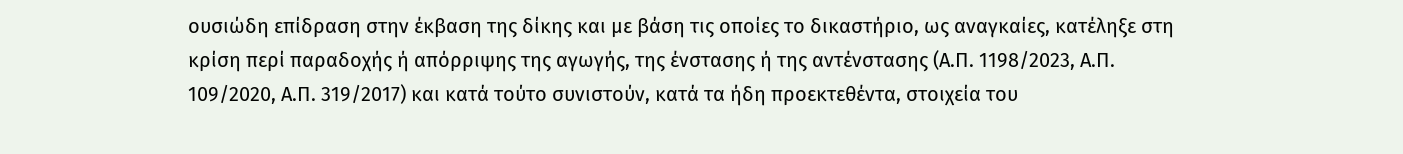ουσιώδη επίδραση στην έκβαση της δίκης και με βάση τις οποίες το δικαστήριο, ως αναγκαίες, κατέληξε στη κρίση περί παραδοχής ή απόρριψης της αγωγής, της ένστασης ή της αντένστασης (Α.Π. 1198/2023, Α.Π. 109/2020, Α.Π. 319/2017) και κατά τούτο συνιστούν, κατά τα ήδη προεκτεθέντα, στοιχεία του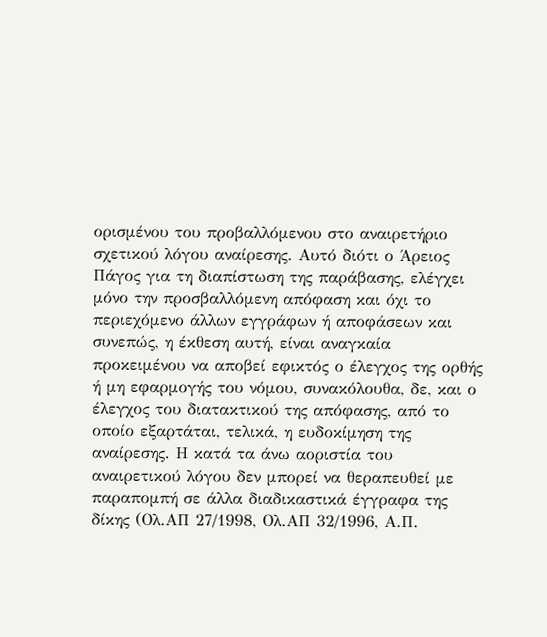ορισμένου του προβαλλόμενου στο αναιρετήριο σχετικού λόγου αναίρεσης. Αυτό διότι ο Άρειος Πάγος για τη διαπίστωση της παράβασης, ελέγχει μόνο την προσβαλλόμενη απόφαση και όχι το περιεχόμενο άλλων εγγράφων ή αποφάσεων και συνεπώς, η έκθεση αυτή, είναι αναγκαία προκειμένου να αποβεί εφικτός ο έλεγχος της ορθής ή μη εφαρμογής του νόμου, συνακόλουθα, δε, και ο έλεγχος του διατακτικού της απόφασης, από το οποίο εξαρτάται, τελικά, η ευδοκίμηση της αναίρεσης. Η κατά τα άνω αοριστία του αναιρετικού λόγου δεν μπορεί να θεραπευθεί με παραπομπή σε άλλα διαδικαστικά έγγραφα της δίκης (Ολ.ΑΠ 27/1998, Ολ.ΑΠ 32/1996, Α.Π.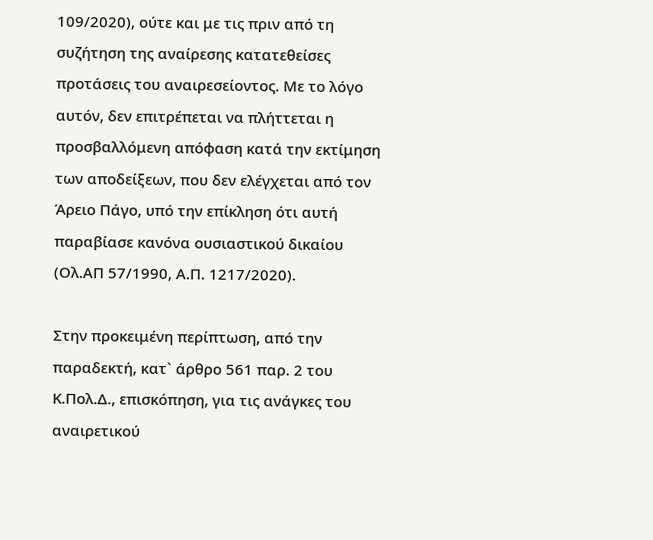109/2020), ούτε και με τις πριν από τη συζήτηση της αναίρεσης κατατεθείσες προτάσεις του αναιρεσείοντος. Με το λόγο αυτόν, δεν επιτρέπεται να πλήττεται η προσβαλλόμενη απόφαση κατά την εκτίμηση των αποδείξεων, που δεν ελέγχεται από τον Άρειο Πάγο, υπό την επίκληση ότι αυτή παραβίασε κανόνα ουσιαστικού δικαίου (Ολ.ΑΠ 57/1990, Α.Π. 1217/2020).

Στην προκειμένη περίπτωση, από την παραδεκτή, κατ` άρθρο 561 παρ. 2 του Κ.Πολ.Δ., επισκόπηση, για τις ανάγκες του αναιρετικού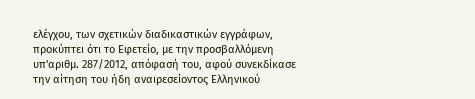ελέγχου, των σχετικών διαδικαστικών εγγράφων, προκύπτει ότι το Εφετείο, με την προσβαλλόμενη υπ'αριθμ. 287/2012, απόφασή του, αφού συνεκδίκασε την αίτηση του ήδη αναιρεσείοντος Ελληνικού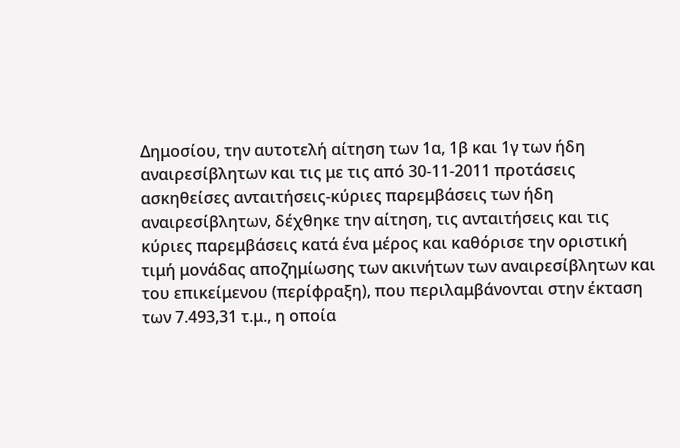Δημοσίου, την αυτοτελή αίτηση των 1α, 1β και 1γ των ήδη αναιρεσίβλητων και τις με τις από 30-11-2011 προτάσεις ασκηθείσες ανταιτήσεις-κύριες παρεμβάσεις των ήδη αναιρεσίβλητων, δέχθηκε την αίτηση, τις ανταιτήσεις και τις κύριες παρεμβάσεις κατά ένα μέρος και καθόρισε την οριστική τιμή μονάδας αποζημίωσης των ακινήτων των αναιρεσίβλητων και του επικείμενου (περίφραξη), που περιλαμβάνονται στην έκταση των 7.493,31 τ.μ., η οποία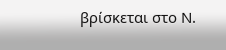βρίσκεται στο Ν.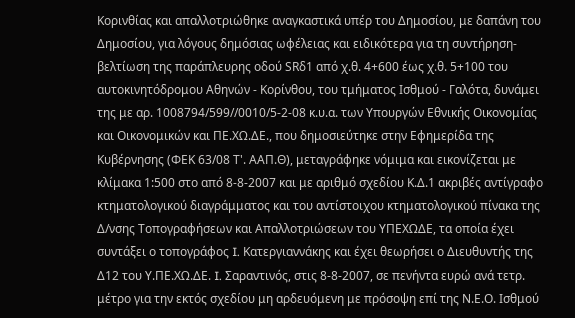Κορινθίας και απαλλοτριώθηκε αναγκαστικά υπέρ του Δημοσίου, με δαπάνη του Δημοσίου, για λόγους δημόσιας ωφέλειας και ειδικότερα για τη συντήρηση- βελτίωση της παράπλευρης οδού SRδ1 από χ.θ. 4+600 έως χ.θ. 5+100 του αυτοκινητόδρομου Αθηνών - Κορίνθου, του τμήματος Ισθμού - Γαλότα, δυνάμει της με αρ. 1008794/599//0010/5-2-08 κ.υ.α. των Υπουργών Εθνικής Οικονομίας και Οικονομικών και ΠΕ.ΧΩ.ΔΕ., που δημοσιεύτηκε στην Εφημερίδα της Κυβέρνησης (ΦΕΚ 63/08 Τ'. ΑΑΠ.Θ), μεταγράφηκε νόμιμα και εικονίζεται με κλίμακα 1:500 στο από 8-8-2007 και με αριθμό σχεδίου Κ.Δ.1 ακριβές αντίγραφο κτηματολογικού διαγράμματος και του αντίστοιχου κτηματολογικού πίνακα της Δ/νσης Τοπογραφήσεων και Απαλλοτριώσεων του ΥΠΕΧΩΔΕ, τα οποία έχει συντάξει ο τοπογράφος I. Κατεργιαννάκης και έχει θεωρήσει ο Διευθυντής της Δ12 του Υ.ΠΕ.ΧΩ.ΔΕ. I. Σαραντινός, στις 8-8-2007, σε πενήντα ευρώ ανά τετρ. μέτρο για την εκτός σχεδίου μη αρδευόμενη με πρόσοψη επί της Ν.Ε.Ο. Ισθμού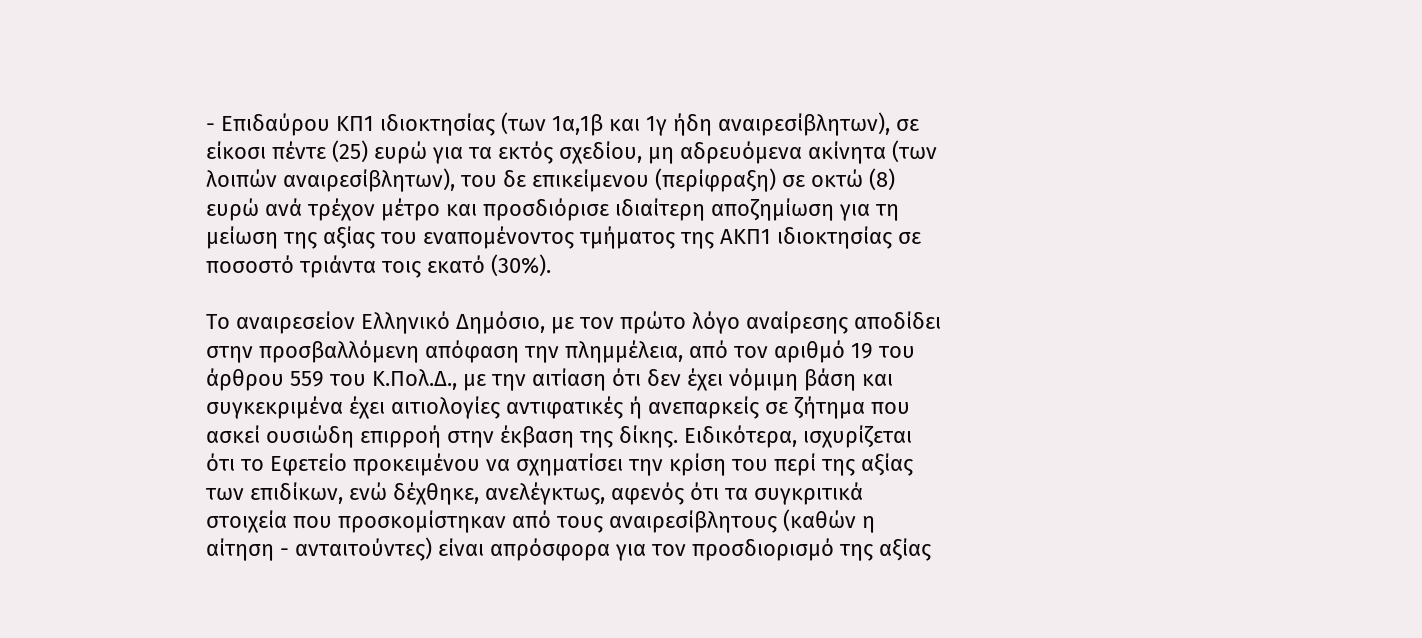- Επιδαύρου ΚΠ1 ιδιοκτησίας (των 1α,1β και 1γ ήδη αναιρεσίβλητων), σε είκοσι πέντε (25) ευρώ για τα εκτός σχεδίου, μη αδρευόμενα ακίνητα (των λοιπών αναιρεσίβλητων), του δε επικείμενου (περίφραξη) σε οκτώ (8) ευρώ ανά τρέχον μέτρο και προσδιόρισε ιδιαίτερη αποζημίωση για τη μείωση της αξίας του εναπομένοντος τμήματος της ΑΚΠ1 ιδιοκτησίας σε ποσοστό τριάντα τοις εκατό (30%).

Το αναιρεσείον Ελληνικό Δημόσιο, με τον πρώτο λόγο αναίρεσης αποδίδει στην προσβαλλόμενη απόφαση την πλημμέλεια, από τον αριθμό 19 του άρθρου 559 του Κ.Πολ.Δ., με την αιτίαση ότι δεν έχει νόμιμη βάση και συγκεκριμένα έχει αιτιολογίες αντιφατικές ή ανεπαρκείς σε ζήτημα που ασκεί ουσιώδη επιρροή στην έκβαση της δίκης. Ειδικότερα, ισχυρίζεται ότι το Εφετείο προκειμένου να σχηματίσει την κρίση του περί της αξίας των επιδίκων, ενώ δέχθηκε, ανελέγκτως, αφενός ότι τα συγκριτικά στοιχεία που προσκομίστηκαν από τους αναιρεσίβλητους (καθών η αίτηση - ανταιτούντες) είναι απρόσφορα για τον προσδιορισμό της αξίας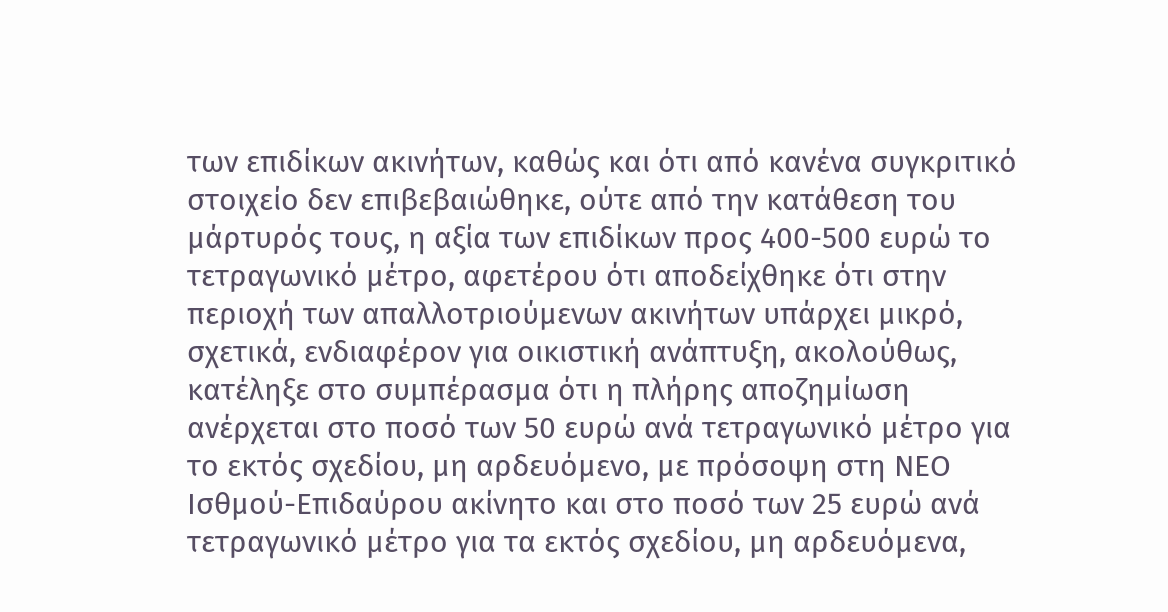των επιδίκων ακινήτων, καθώς και ότι από κανένα συγκριτικό στοιχείο δεν επιβεβαιώθηκε, ούτε από την κατάθεση του μάρτυρός τους, η αξία των επιδίκων προς 400-500 ευρώ το τετραγωνικό μέτρο, αφετέρου ότι αποδείχθηκε ότι στην περιοχή των απαλλοτριούμενων ακινήτων υπάρχει μικρό, σχετικά, ενδιαφέρον για οικιστική ανάπτυξη, ακολούθως, κατέληξε στο συμπέρασμα ότι η πλήρης αποζημίωση ανέρχεται στο ποσό των 50 ευρώ ανά τετραγωνικό μέτρο για το εκτός σχεδίου, μη αρδευόμενο, με πρόσοψη στη ΝΕΟ Ισθμού-Επιδαύρου ακίνητο και στο ποσό των 25 ευρώ ανά τετραγωνικό μέτρο για τα εκτός σχεδίου, μη αρδευόμενα,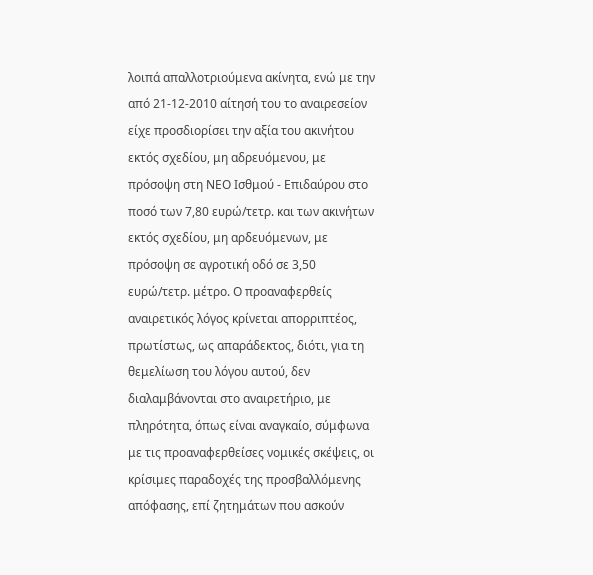λοιπά απαλλοτριούμενα ακίνητα, ενώ με την από 21-12-2010 αίτησή του το αναιρεσείον είχε προσδιορίσει την αξία του ακινήτου εκτός σχεδίου, μη αδρευόμενου, με πρόσοψη στη ΝΕΟ Ισθμού - Επιδαύρου στο ποσό των 7,80 ευρώ/τετρ. και των ακινήτων εκτός σχεδίου, μη αρδευόμενων, με πρόσοψη σε αγροτική οδό σε 3,50 ευρώ/τετρ. μέτρο. Ο προαναφερθείς αναιρετικός λόγος κρίνεται απορριπτέος, πρωτίστως, ως απαράδεκτος, διότι, για τη θεμελίωση του λόγου αυτού, δεν διαλαμβάνονται στο αναιρετήριο, με πληρότητα, όπως είναι αναγκαίο, σύμφωνα με τις προαναφερθείσες νομικές σκέψεις, οι κρίσιμες παραδοχές της προσβαλλόμενης απόφασης, επί ζητημάτων που ασκούν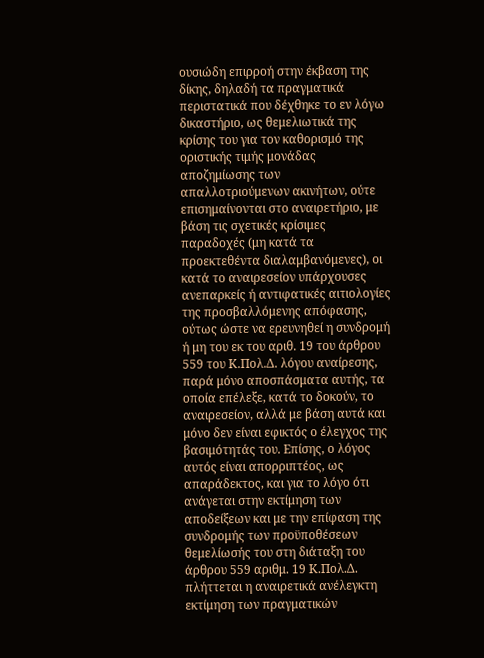ουσιώδη επιρροή στην έκβαση της δίκης, δηλαδή τα πραγματικά περιστατικά που δέχθηκε το εν λόγω δικαστήριο, ως θεμελιωτικά της κρίσης του για τον καθορισμό της οριστικής τιμής μονάδας αποζημίωσης των απαλλοτριούμενων ακινήτων, ούτε επισημαίνονται στο αναιρετήριο, με βάση τις σχετικές κρίσιμες παραδοχές (μη κατά τα προεκτεθέντα διαλαμβανόμενες), οι κατά το αναιρεσείον υπάρχουσες ανεπαρκείς ή αντιφατικές αιτιολογίες της προσβαλλόμενης απόφασης, ούτως ώστε να ερευνηθεί η συνδρομή ή μη του εκ του αριθ. 19 του άρθρου 559 του Κ.Πολ.Δ. λόγου αναίρεσης, παρά μόνο αποσπάσματα αυτής, τα οποία επέλεξε, κατά το δοκούν, το αναιρεσείον, αλλά με βάση αυτά και μόνο δεν είναι εφικτός ο έλεγχος της βασιμότητάς του. Επίσης, ο λόγος αυτός είναι απορριπτέος, ως απαράδεκτος, και για το λόγο ότι ανάγεται στην εκτίμηση των αποδείξεων και με την επίφαση της συνδρομής των προϋποθέσεων θεμελίωσής του στη διάταξη του άρθρου 559 αριθμ. 19 Κ.Πολ.Δ. πλήττεται η αναιρετικά ανέλεγκτη εκτίμηση των πραγματικών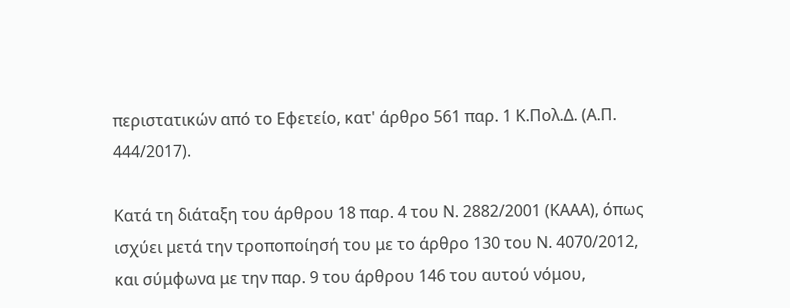περιστατικών από το Εφετείο, κατ' άρθρο 561 παρ. 1 Κ.Πολ.Δ. (Α.Π. 444/2017).

Κατά τη διάταξη του άρθρου 18 παρ. 4 του Ν. 2882/2001 (ΚΑΑΑ), όπως ισχύει μετά την τροποποίησή του με το άρθρο 130 του Ν. 4070/2012, και σύμφωνα με την παρ. 9 του άρθρου 146 του αυτού νόμου,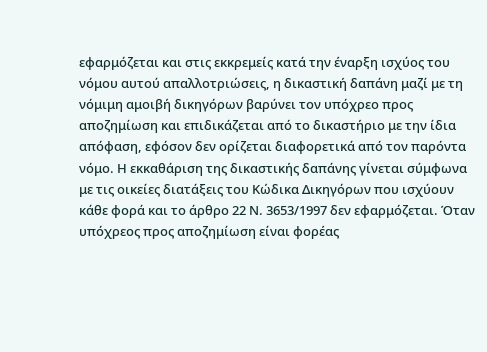εφαρμόζεται και στις εκκρεμείς κατά την έναρξη ισχύος του νόμου αυτού απαλλοτριώσεις, η δικαστική δαπάνη μαζί με τη νόμιμη αμοιβή δικηγόρων βαρύνει τον υπόχρεο προς αποζημίωση και επιδικάζεται από το δικαστήριο με την ίδια απόφαση, εφόσον δεν ορίζεται διαφορετικά από τον παρόντα νόμο. Η εκκαθάριση της δικαστικής δαπάνης γίνεται σύμφωνα με τις οικείες διατάξεις του Κώδικα Δικηγόρων που ισχύουν κάθε φορά και το άρθρο 22 Ν. 3653/1997 δεν εφαρμόζεται. Όταν υπόχρεος προς αποζημίωση είναι φορέας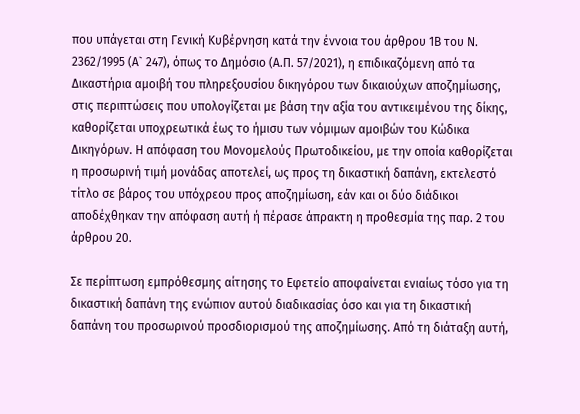που υπάγεται στη Γενική Κυβέρνηση κατά την έννοια του άρθρου 1Β του Ν. 2362/1995 (Α` 247), όπως το Δημόσιο (Α.Π. 57/2021), η επιδικαζόμενη από τα Δικαστήρια αμοιβή του πληρεξουσίου δικηγόρου των δικαιούχων αποζημίωσης, στις περιπτώσεις που υπολογίζεται με βάση την αξία του αντικειμένου της δίκης, καθορίζεται υποχρεωτικά έως το ήμισυ των νόμιμων αμοιβών του Κώδικα Δικηγόρων. Η απόφαση του Μονομελούς Πρωτοδικείου, με την οποία καθορίζεται η προσωρινή τιμή μονάδας αποτελεί, ως προς τη δικαστική δαπάνη, εκτελεστό τίτλο σε βάρος του υπόχρεου προς αποζημίωση, εάν και οι δύο διάδικοι αποδέχθηκαν την απόφαση αυτή ή πέρασε άπρακτη η προθεσμία της παρ. 2 του άρθρου 20.

Σε περίπτωση εμπρόθεσμης αίτησης το Εφετείο αποφαίνεται ενιαίως τόσο για τη δικαστική δαπάνη της ενώπιον αυτού διαδικασίας όσο και για τη δικαστική δαπάνη του προσωρινού προσδιορισμού της αποζημίωσης. Από τη διάταξη αυτή,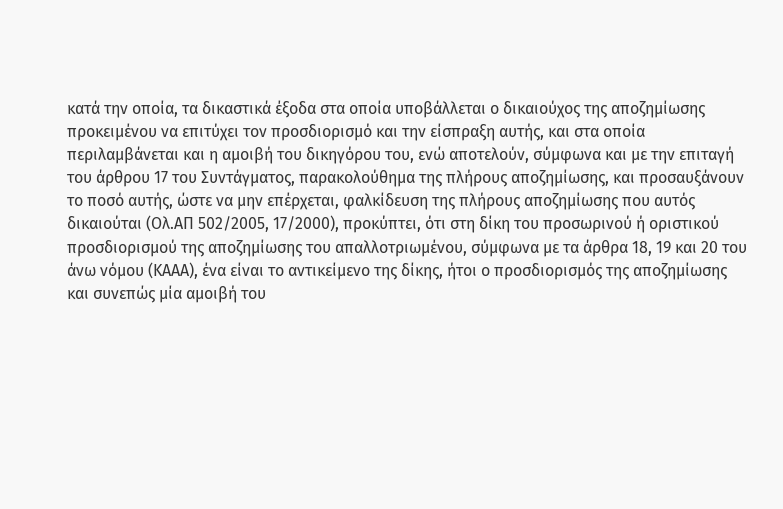κατά την οποία, τα δικαστικά έξοδα στα οποία υποβάλλεται ο δικαιούχος της αποζημίωσης προκειμένου να επιτύχει τον προσδιορισμό και την είσπραξη αυτής, και στα οποία περιλαμβάνεται και η αμοιβή του δικηγόρου του, ενώ αποτελούν, σύμφωνα και με την επιταγή του άρθρου 17 του Συντάγματος, παρακολούθημα της πλήρους αποζημίωσης, και προσαυξάνουν το ποσό αυτής, ώστε να μην επέρχεται, φαλκίδευση της πλήρους αποζημίωσης που αυτός δικαιούται (Ολ.ΑΠ 502/2005, 17/2000), προκύπτει, ότι στη δίκη του προσωρινού ή οριστικού προσδιορισμού της αποζημίωσης του απαλλοτριωμένου, σύμφωνα με τα άρθρα 18, 19 και 20 του άνω νόμου (ΚΑΑΑ), ένα είναι το αντικείμενο της δίκης, ήτοι ο προσδιορισμός της αποζημίωσης και συνεπώς μία αμοιβή του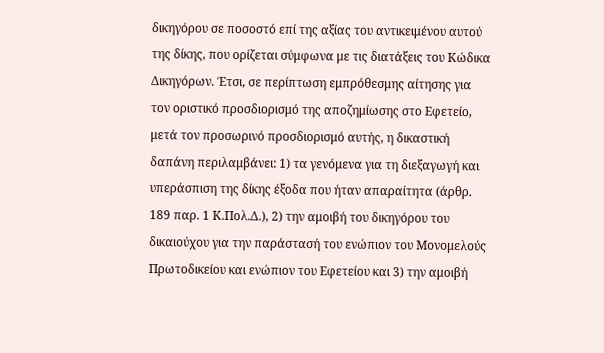δικηγόρου σε ποσοστό επί της αξίας του αντικειμένου αυτού της δίκης, που ορίζεται σύμφωνα με τις διατάξεις του Κώδικα Δικηγόρων. Έτσι, σε περίπτωση εμπρόθεσμης αίτησης για τον οριστικό προσδιορισμό της αποζημίωσης στο Εφετείο, μετά τον προσωρινό προσδιορισμό αυτής, η δικαστική δαπάνη περιλαμβάνει: 1) τα γενόμενα για τη διεξαγωγή και υπεράσπιση της δίκης έξοδα που ήταν απαραίτητα (άρθρ. 189 παρ. 1 Κ.Πολ.Δ.), 2) την αμοιβή του δικηγόρου του δικαιούχου για την παράστασή του ενώπιον του Μονομελούς Πρωτοδικείου και ενώπιον του Εφετείου και 3) την αμοιβή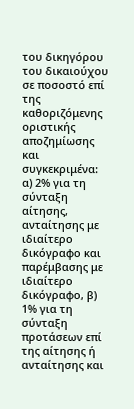του δικηγόρου του δικαιούχου σε ποσοστό επί της καθοριζόμενης οριστικής αποζημίωσης και συγκεκριμένα: α) 2% για τη σύνταξη αίτησης, ανταίτησης με ιδιαίτερο δικόγραφο και παρέμβασης με ιδιαίτερο δικόγραφο, β) 1% για τη σύνταξη προτάσεων επί της αίτησης ή ανταίτησης και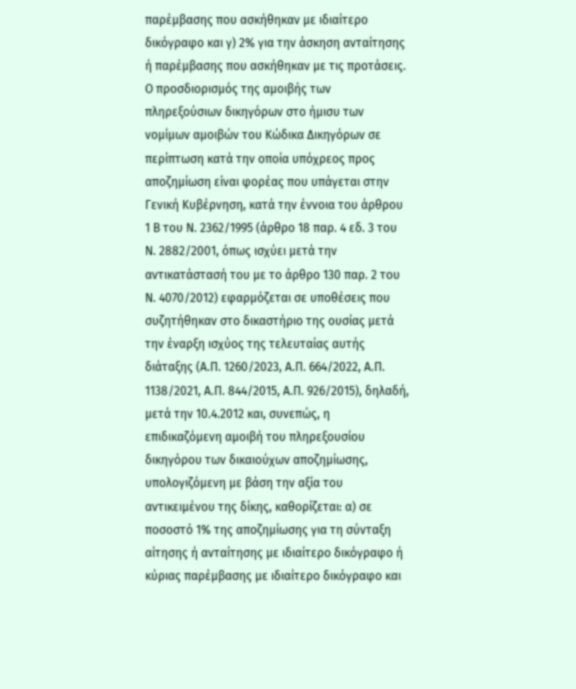παρέμβασης που ασκήθηκαν με ιδιαίτερο δικόγραφο και γ) 2% για την άσκηση ανταίτησης ή παρέμβασης που ασκήθηκαν με τις προτάσεις. Ο προσδιορισμός της αμοιβής των πληρεξούσιων δικηγόρων στο ήμισυ των νομίμων αμοιβών του Κώδικα Δικηγόρων σε περίπτωση κατά την οποία υπόχρεος προς αποζημίωση είναι φορέας που υπάγεται στην Γενική Κυβέρνηση, κατά την έννοια του άρθρου 1 Β του Ν. 2362/1995 (άρθρο 18 παρ. 4 εδ. 3 του Ν. 2882/2001, όπως ισχύει μετά την αντικατάστασή του με το άρθρο 130 παρ. 2 του Ν. 4070/2012) εφαρμόζεται σε υποθέσεις που συζητήθηκαν στο δικαστήριο της ουσίας μετά την έναρξη ισχύος της τελευταίας αυτής διάταξης (Α.Π. 1260/2023, Α.Π. 664/2022, Α.Π. 1138/2021, Α.Π. 844/2015, Α.Π. 926/2015), δηλαδή, μετά την 10.4.2012 και, συνεπώς, η επιδικαζόμενη αμοιβή του πληρεξουσίου δικηγόρου των δικαιούχων αποζημίωσης, υπολογιζόμενη με βάση την αξία του αντικειμένου της δίκης, καθορίζεται: α) σε ποσοστό 1% της αποζημίωσης για τη σύνταξη αίτησης ή ανταίτησης με ιδιαίτερο δικόγραφο ή κύριας παρέμβασης με ιδιαίτερο δικόγραφο και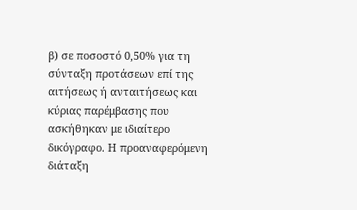β) σε ποσοστό 0,50% για τη σύνταξη προτάσεων επί της αιτήσεως ή ανταιτήσεως και κύριας παρέμβασης που ασκήθηκαν με ιδιαίτερο δικόγραφο. Η προαναφερόμενη διάταξη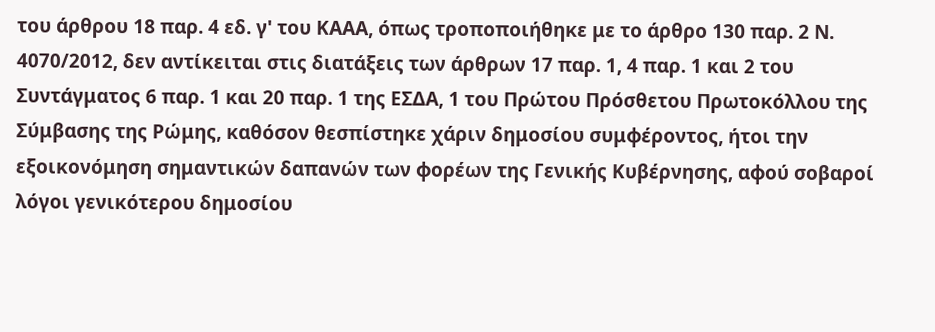του άρθρου 18 παρ. 4 εδ. γ' του ΚΑΑΑ, όπως τροποποιήθηκε με το άρθρο 130 παρ. 2 Ν. 4070/2012, δεν αντίκειται στις διατάξεις των άρθρων 17 παρ. 1, 4 παρ. 1 και 2 του Συντάγματος 6 παρ. 1 και 20 παρ. 1 της ΕΣΔΑ, 1 του Πρώτου Πρόσθετου Πρωτοκόλλου της Σύμβασης της Ρώμης, καθόσον θεσπίστηκε χάριν δημοσίου συμφέροντος, ήτοι την εξοικονόμηση σημαντικών δαπανών των φορέων της Γενικής Κυβέρνησης, αφού σοβαροί λόγοι γενικότερου δημοσίου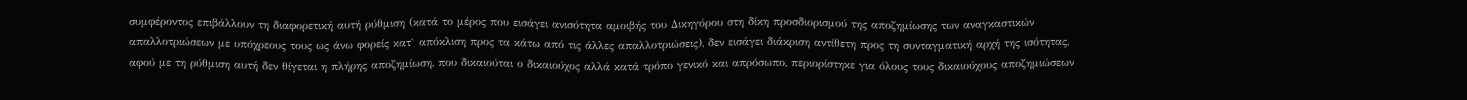συμφέροντος επιβάλλουν τη διαφορετική αυτή ρύθμιση (κατά το μέρος που εισάγει ανισότητα αμοιβής του Δικηγόρου στη δίκη προσδιορισμού της αποζημίωσης των αναγκαστικών απαλλοτριώσεων με υπόχρεους τους ως άνω φορείς κατ` απόκλιση προς τα κάτω από τις άλλες απαλλοτριώσεις), δεν εισάγει διάκριση αντίθετη προς τη συνταγματική αρχή της ισότητας, αφού με τη ρύθμιση αυτή δεν θίγεται η πλήρης αποζημίωση, που δικαιούται ο δικαιούχος αλλά κατά τρόπο γενικό και απρόσωπο, περιορίστηκε για όλους τους δικαιούχους αποζημιώσεων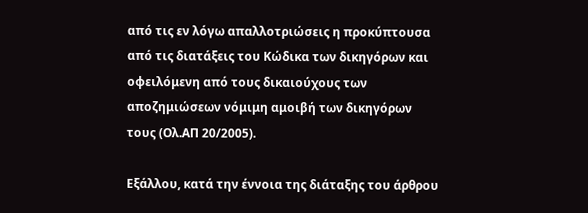από τις εν λόγω απαλλοτριώσεις η προκύπτουσα από τις διατάξεις του Κώδικα των δικηγόρων και οφειλόμενη από τους δικαιούχους των αποζημιώσεων νόμιμη αμοιβή των δικηγόρων τους (Ολ.ΑΠ 20/2005).

Εξάλλου, κατά την έννοια της διάταξης του άρθρου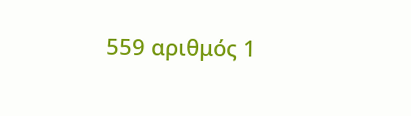559 αριθμός 1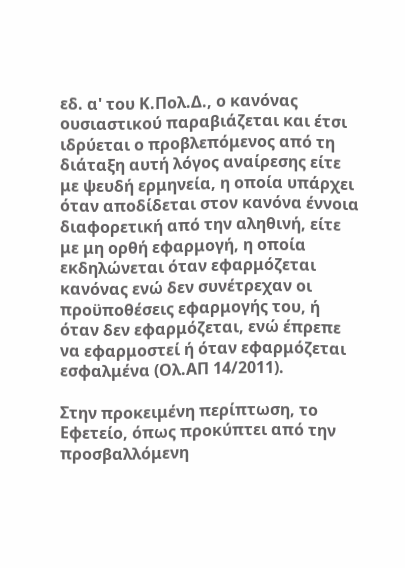εδ. α' του Κ.Πολ.Δ., ο κανόνας ουσιαστικού παραβιάζεται και έτσι ιδρύεται ο προβλεπόμενος από τη διάταξη αυτή λόγος αναίρεσης είτε με ψευδή ερμηνεία, η οποία υπάρχει όταν αποδίδεται στον κανόνα έννοια διαφορετική από την αληθινή, είτε με μη ορθή εφαρμογή, η οποία εκδηλώνεται όταν εφαρμόζεται κανόνας ενώ δεν συνέτρεχαν οι προϋποθέσεις εφαρμογής του, ή όταν δεν εφαρμόζεται, ενώ έπρεπε να εφαρμοστεί ή όταν εφαρμόζεται εσφαλμένα (Ολ.ΑΠ 14/2011).

Στην προκειμένη περίπτωση, το Εφετείο, όπως προκύπτει από την προσβαλλόμενη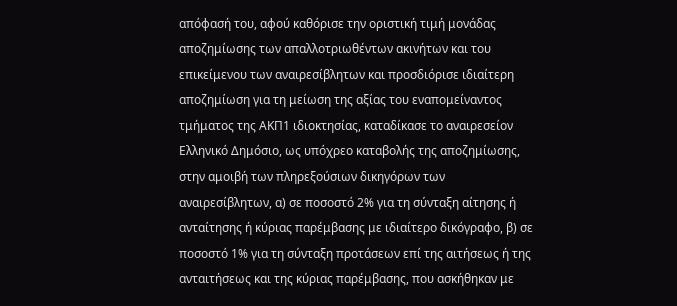απόφασή του, αφού καθόρισε την οριστική τιμή μονάδας αποζημίωσης των απαλλοτριωθέντων ακινήτων και του επικείμενου των αναιρεσίβλητων και προσδιόρισε ιδιαίτερη αποζημίωση για τη μείωση της αξίας του εναπομείναντος τμήματος της ΑΚΠ1 ιδιοκτησίας, καταδίκασε το αναιρεσείον Ελληνικό Δημόσιο, ως υπόχρεο καταβολής της αποζημίωσης, στην αμοιβή των πληρεξούσιων δικηγόρων των αναιρεσίβλητων, α) σε ποσοστό 2% για τη σύνταξη αίτησης ή ανταίτησης ή κύριας παρέμβασης με ιδιαίτερο δικόγραφο, β) σε ποσοστό 1% για τη σύνταξη προτάσεων επί της αιτήσεως ή της ανταιτήσεως και της κύριας παρέμβασης, που ασκήθηκαν με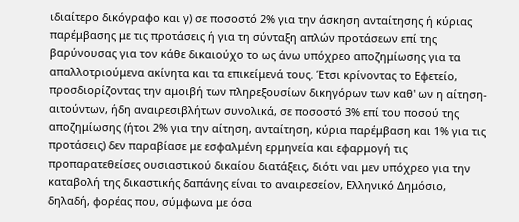ιδιαίτερο δικόγραφο και γ) σε ποσοστό 2% για την άσκηση ανταίτησης ή κύριας παρέμβασης με τις προτάσεις ή για τη σύνταξη απλών προτάσεων επί της βαρύνουσας για τον κάθε δικαιούχο το ως άνω υπόχρεο αποζημίωσης για τα απαλλοτριούμενα ακίνητα και τα επικείμενά τους. Έτσι κρίνοντας το Εφετείο, προσδιορίζοντας την αμοιβή των πληρεξουσίων δικηγόρων των καθ' ων η αίτηση- αιτούντων, ήδη αναιρεσιβλήτων συνολικά, σε ποσοστό 3% επί του ποσού της αποζημίωσης (ήτοι 2% για την αίτηση, ανταίτηση, κύρια παρέμβαση και 1% για τις προτάσεις) δεν παραβίασε με εσφαλμένη ερμηνεία και εφαρμογή τις προπαρατεθείσες ουσιαστικού δικαίου διατάξεις, διότι ναι μεν υπόχρεο για την καταβολή της δικαστικής δαπάνης είναι το αναιρεσείον, Ελληνικό Δημόσιο, δηλαδή, φορέας που, σύμφωνα με όσα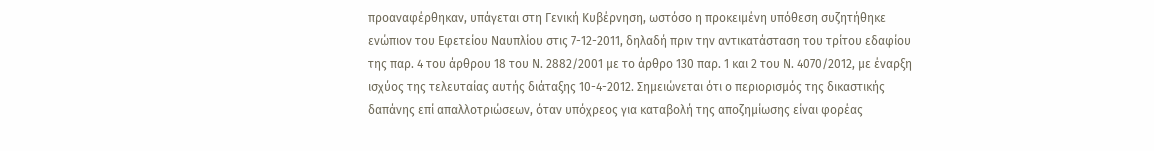προαναφέρθηκαν, υπάγεται στη Γενική Κυβέρνηση, ωστόσο η προκειμένη υπόθεση συζητήθηκε ενώπιον του Εφετείου Ναυπλίου στις 7-12-2011, δηλαδή πριν την αντικατάσταση του τρίτου εδαφίου της παρ. 4 του άρθρου 18 του Ν. 2882/2001 με το άρθρο 130 παρ. 1 και 2 του Ν. 4070/2012, με έναρξη ισχύος της τελευταίας αυτής διάταξης 10-4-2012. Σημειώνεται ότι ο περιορισμός της δικαστικής δαπάνης επί απαλλοτριώσεων, όταν υπόχρεος για καταβολή της αποζημίωσης είναι φορέας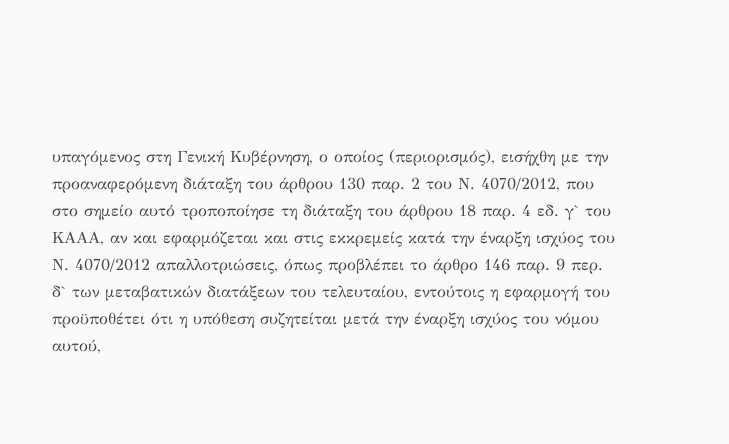υπαγόμενος στη Γενική Κυβέρνηση, ο οποίος (περιορισμός), εισήχθη με την προαναφερόμενη διάταξη του άρθρου 130 παρ. 2 του Ν. 4070/2012, που στο σημείο αυτό τροποποίησε τη διάταξη του άρθρου 18 παρ. 4 εδ. γ` του ΚΑΑΑ, αν και εφαρμόζεται και στις εκκρεμείς κατά την έναρξη ισχύος του Ν. 4070/2012 απαλλοτριώσεις, όπως προβλέπει το άρθρο 146 παρ. 9 περ. δ` των μεταβατικών διατάξεων του τελευταίου, εντούτοις η εφαρμογή του προϋποθέτει ότι η υπόθεση συζητείται μετά την έναρξη ισχύος του νόμου αυτού,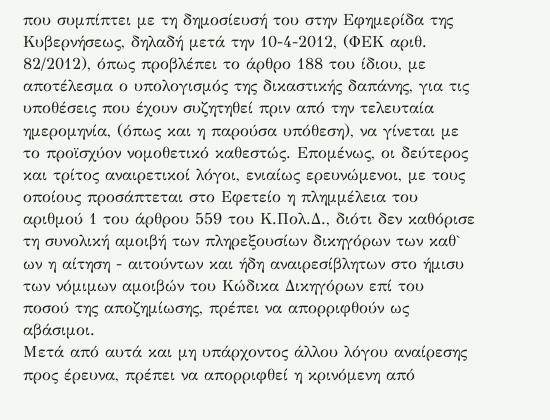που συμπίπτει με τη δημοσίευσή του στην Εφημερίδα της Κυβερνήσεως, δηλαδή μετά την 10-4-2012, (ΦΕΚ αριθ. 82/2012), όπως προβλέπει το άρθρο 188 του ίδιου, με αποτέλεσμα ο υπολογισμός της δικαστικής δαπάνης, για τις υποθέσεις που έχουν συζητηθεί πριν από την τελευταία ημερομηνία, (όπως και η παρούσα υπόθεση), να γίνεται με το προϊσχύον νομοθετικό καθεστώς. Επομένως, οι δεύτερος και τρίτος αναιρετικοί λόγοι, ενιαίως ερευνώμενοι, με τους οποίους προσάπτεται στο Εφετείο η πλημμέλεια του αριθμού 1 του άρθρου 559 του Κ.Πολ.Δ., διότι δεν καθόρισε τη συνολική αμοιβή των πληρεξουσίων δικηγόρων των καθ` ων η αίτηση - αιτούντων και ήδη αναιρεσίβλητων στο ήμισυ των νόμιμων αμοιβών του Κώδικα Δικηγόρων επί του ποσού της αποζημίωσης, πρέπει να απορριφθούν ως αβάσιμοι.
Μετά από αυτά και μη υπάρχοντος άλλου λόγου αναίρεσης προς έρευνα, πρέπει να απορριφθεί η κρινόμενη από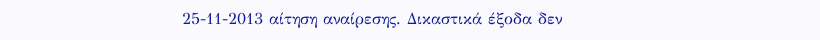25-11-2013 αίτηση αναίρεσης. Δικαστικά έξοδα δεν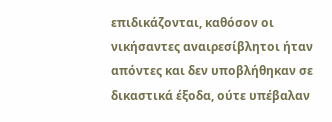επιδικάζονται, καθόσον οι νικήσαντες αναιρεσίβλητοι ήταν απόντες και δεν υποβλήθηκαν σε δικαστικά έξοδα, ούτε υπέβαλαν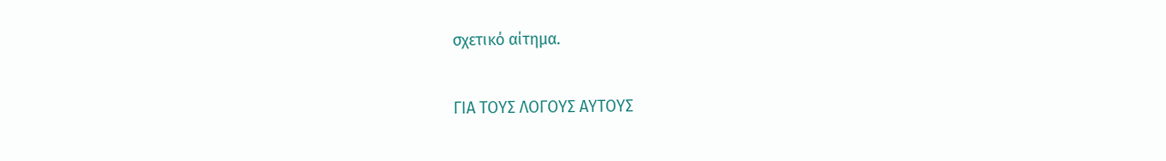σχετικό αίτημα.

ΓΙΑ ΤΟΥΣ ΛΟΓΟΥΣ ΑΥΤΟΥΣ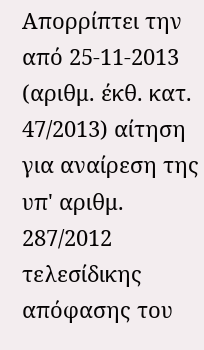Απορρίπτει την από 25-11-2013 (αριθμ. έκθ. κατ. 47/2013) αίτηση για αναίρεση της υπ' αριθμ. 287/2012 τελεσίδικης απόφασης του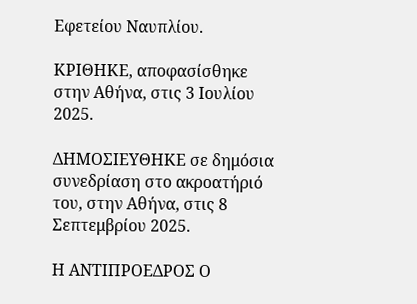Εφετείου Ναυπλίου.

ΚΡΙΘΗΚΕ, αποφασίσθηκε στην Αθήνα, στις 3 Ιουλίου 2025.

ΔΗΜΟΣΙΕΥΘΗΚΕ σε δημόσια συνεδρίαση στο ακροατήριό του, στην Αθήνα, στις 8 Σεπτεμβρίου 2025.

Η ΑΝΤΙΠΡΟΕΔΡΟΣ Ο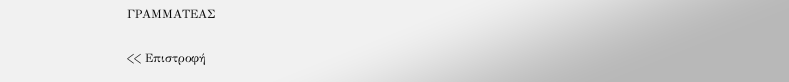ΓΡΑΜΜΑΤΕΑΣ

<< Επιστροφή